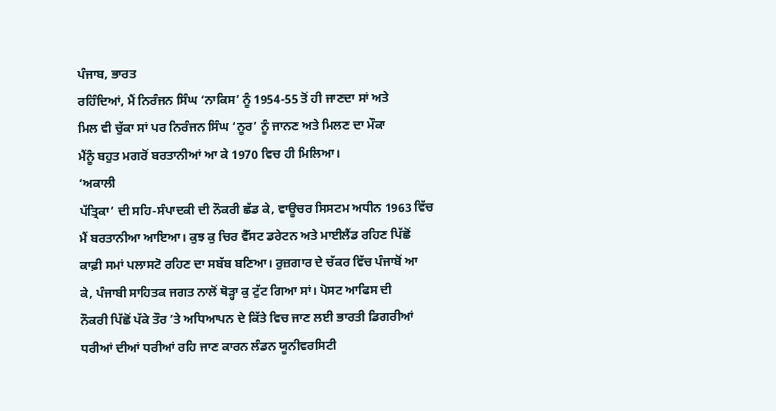ਪੰਜਾਬ, ਭਾਰਤ
ਰਹਿੰਦਿਆਂ, ਮੈਂ ਨਿਰੰਜਨ ਸਿੰਘ ‘ਨਾਕਿਸ’ ਨੂੰ 1954-55 ਤੋਂ ਹੀ ਜਾਣਦਾ ਸਾਂ ਅਤੇ
ਮਿਲ ਵੀ ਚੁੱਕਾ ਸਾਂ ਪਰ ਨਿਰੰਜਨ ਸਿੰਘ ‘ਨੂਰ’ ਨੂੰ ਜਾਨਣ ਅਤੇ ਮਿਲਣ ਦਾ ਮੌਕਾ
ਮੈਂਨੂੰ ਬਹੁਤ ਮਗਰੋਂ ਬਰਤਾਨੀਆਂ ਆ ਕੇ 1970 ਵਿਚ ਹੀ ਮਿਲਿਆ।
‘ਅਕਾਲੀ
ਪੱਤ੍ਰਿਕਾ’ ਦੀ ਸਹਿ-ਸੰਪਾਦਕੀ ਦੀ ਨੌਕਰੀ ਛੱਡ ਕੇ, ਵਾਊਚਰ ਸਿਸਟਮ ਅਧੀਨ 1963 ਵਿੱਚ
ਮੈਂ ਬਰਤਾਨੀਆ ਆਇਆ। ਕੁਝ ਕੁ ਚਿਰ ਵੈੱਸਟ ਡਰੇਟਨ ਅਤੇ ਮਾਈਲੈਂਡ ਰਹਿਣ ਪਿੱਛੋਂ
ਕਾਫ਼ੀ ਸਮਾਂ ਪਲਾਸਟੋ ਰਹਿਣ ਦਾ ਸਬੱਬ ਬਣਿਆ। ਰੁਜ਼ਗਾਰ ਦੇ ਚੱਕਰ ਵਿੱਚ ਪੰਜਾਬੋਂ ਆ
ਕੇ, ਪੰਜਾਬੀ ਸਾਹਿਤਕ ਜਗਤ ਨਾਲੋਂ ਥੋੜ੍ਹਾ ਕੁ ਟੁੱਟ ਗਿਆ ਸਾਂ। ਪੋਸਟ ਆਫਿਸ ਦੀ
ਨੌਕਰੀ ਪਿੱਛੋਂ ਪੱਕੇ ਤੌਰ ’ਤੇ ਅਧਿਆਪਨ ਦੇ ਕਿੱਤੇ ਵਿਚ ਜਾਣ ਲਈ ਭਾਰਤੀ ਡਿਗਰੀਆਂ
ਧਰੀਆਂ ਦੀਆਂ ਧਰੀਆਂ ਰਹਿ ਜਾਣ ਕਾਰਨ ਲੰਡਨ ਯੂਨੀਵਰਸਿਟੀ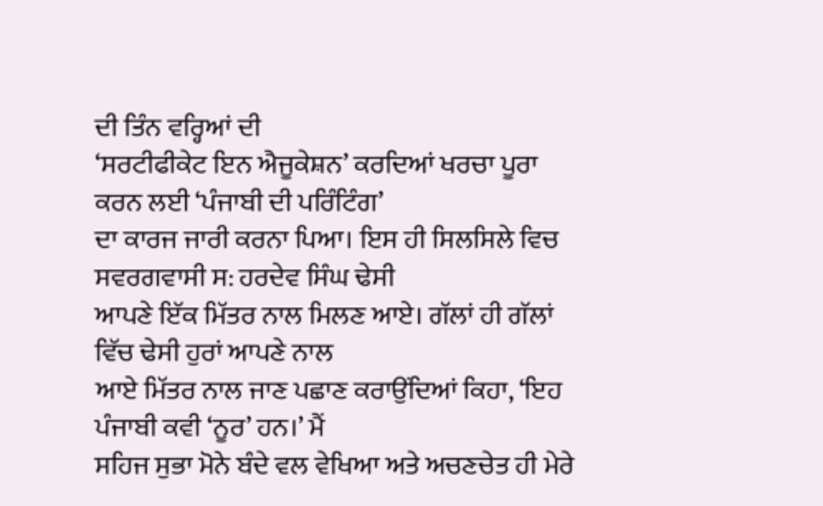ਦੀ ਤਿੰਨ ਵਰ੍ਹਿਆਂ ਦੀ
‘ਸਰਟੀਫੀਕੇਟ ਇਨ ਐਜੂਕੇਸ਼ਨ’ ਕਰਦਿਆਂ ਖਰਚਾ ਪੂਰਾ ਕਰਨ ਲਈ ‘ਪੰਜਾਬੀ ਦੀ ਪਰਿੰਟਿੰਗ’
ਦਾ ਕਾਰਜ ਜਾਰੀ ਕਰਨਾ ਪਿਆ। ਇਸ ਹੀ ਸਿਲਸਿਲੇ ਵਿਚ ਸਵਰਗਵਾਸੀ ਸ: ਹਰਦੇਵ ਸਿੰਘ ਢੇਸੀ
ਆਪਣੇ ਇੱਕ ਮਿੱਤਰ ਨਾਲ ਮਿਲਣ ਆਏ। ਗੱਲਾਂ ਹੀ ਗੱਲਾਂ ਵਿੱਚ ਢੇਸੀ ਹੁਰਾਂ ਆਪਣੇ ਨਾਲ
ਆਏ ਮਿੱਤਰ ਨਾਲ ਜਾਣ ਪਛਾਣ ਕਰਾਉਂਦਿਆਂ ਕਿਹਾ, ‘ਇਹ ਪੰਜਾਬੀ ਕਵੀ ‘ਨੂਰ’ ਹਨ।’ ਮੈਂ
ਸਹਿਜ ਸੁਭਾ ਮੋਨੇ ਬੰਦੇ ਵਲ ਵੇਖਿਆ ਅਤੇ ਅਚਣਚੇਤ ਹੀ ਮੇਰੇ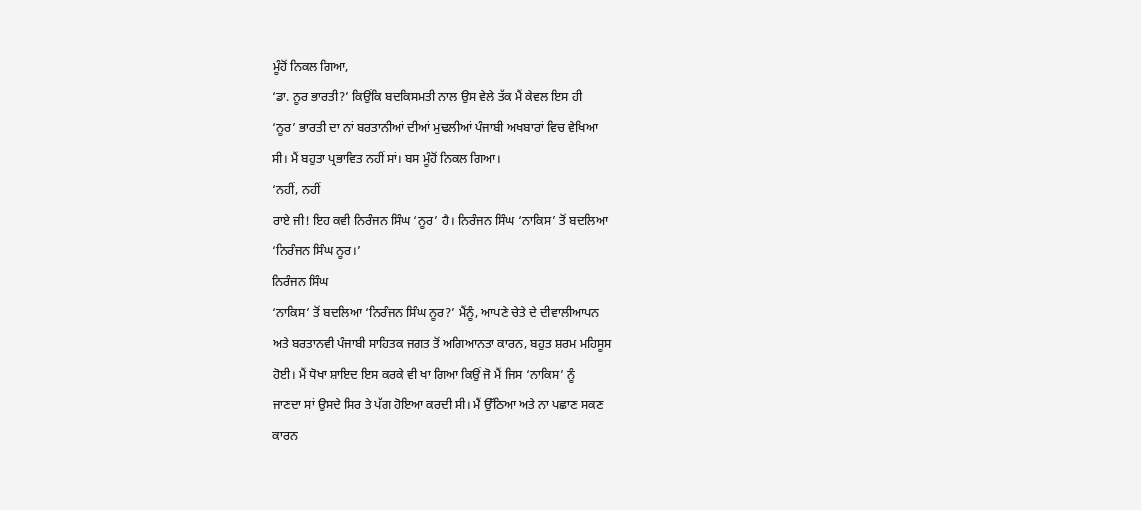ਮੂੰਹੋਂ ਨਿਕਲ ਗਿਆ,
‘ਡਾ. ਨੂਰ ਭਾਰਤੀ?’ ਕਿਉਂਕਿ ਬਦਕਿਸਮਤੀ ਨਾਲ ਉਸ ਵੇਲੇ ਤੱਕ ਮੈਂ ਕੇਵਲ ਇਸ ਹੀ
‘ਨੂਰ’ ਭਾਰਤੀ ਦਾ ਨਾਂ ਬਰਤਾਨੀਆਂ ਦੀਆਂ ਮੁਢਲੀਆਂ ਪੰਜਾਬੀ ਅਖਬਾਰਾਂ ਵਿਚ ਵੇਖਿਆ
ਸੀ। ਮੈਂ ਬਹੁਤਾ ਪ੍ਰਭਾਵਿਤ ਨਹੀਂ ਸਾਂ। ਬਸ ਮੂੰਹੋਂ ਨਿਕਲ ਗਿਆ।
‘ਨਹੀਂ, ਨਹੀਂ
ਰਾਏ ਜੀ! ਇਹ ਕਵੀ ਨਿਰੰਜਨ ਸਿੰਘ ‘ਨੂਰ’ ਹੈ। ਨਿਰੰਜਨ ਸਿੰਘ ‘ਨਾਕਿਸ’ ਤੋਂ ਬਦਲਿਆ
‘ਨਿਰੰਜਨ ਸਿੰਘ ਨੂਰ।’
ਨਿਰੰਜਨ ਸਿੰਘ
‘ਨਾਕਿਸ’ ਤੋਂ ਬਦਲਿਆ ‘ਨਿਰੰਜਨ ਸਿੰਘ ਨੂਰ?’ ਮੈਂਨੂੰ, ਆਪਣੇ ਚੇਤੇ ਦੇ ਦੀਵਾਲੀਆਪਨ
ਅਤੇ ਬਰਤਾਨਵੀ ਪੰਜਾਬੀ ਸਾਹਿਤਕ ਜਗਤ ਤੋਂ ਅਗਿਆਨਤਾ ਕਾਰਨ, ਬਹੁਤ ਸ਼ਰਮ ਮਹਿਸੂਸ
ਹੋਈ। ਮੈਂ ਧੋਖਾ ਸ਼ਾਇਦ ਇਸ ਕਰਕੇ ਵੀ ਖਾ ਗਿਆ ਕਿਉਂ ਜੋ ਮੈਂ ਜਿਸ ‘ਨਾਕਿਸ’ ਨੂੰ
ਜਾਣਦਾ ਸਾਂ ਉਸਦੇ ਸਿਰ ਤੇ ਪੱਗ ਹੋਇਆ ਕਰਦੀ ਸੀ। ਮੈਂ ਉੱਠਿਆ ਅਤੇ ਨਾ ਪਛਾਣ ਸਕਣ
ਕਾਰਨ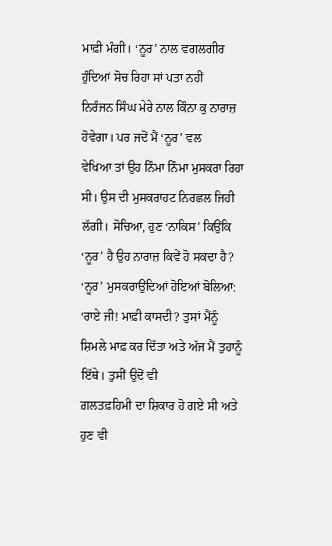ਮਾਫ਼ੀ ਮੰਗੀ। ‘ਨੂਰ’ ਨਾਲ ਵਗਲਗੀਰ ਹੁੰਦਿਆਂ ਸੋਚ ਰਿਹਾ ਸਾਂ ਪਤਾ ਨਹੀਂ
ਨਿਰੰਜਨ ਸਿੰਘ ਮੇਰੇ ਨਾਲ ਕਿੰਨਾ ਕੁ ਨਾਰਾਜ਼ ਹੋਵੇਗਾ। ਪਰ ਜਦੋਂ ਮੈਂ ‘ਨੂਰ’ ਵਲ
ਵੇਖਿਆ ਤਾਂ ਉਹ ਨਿੰਮਾ ਨਿੰਮਾ ਮੁਸਕਰਾ ਰਿਹਾ ਸੀ। ਉਸ ਦੀ ਮੁਸਕਰਾਹਟ ਨਿਰਛਲ ਜਿਹੀ
ਲੱਗੀ। ਸੋਚਿਆ, ਹੁਣ ‘ਨਾਕਿਸ’ ਕਿਉਂਕਿ ‘ਨੂਰ’ ਹੈ ਉਹ ਨਾਰਾਜ਼ ਕਿਵੇਂ ਹੋ ਸਕਦਾ ਹੈ?
‘ਨੂਰ’ ਮੁਸਕਰਾਉਂਦਿਆਂ ਹੋਇਆਂ ਬੋਲਿਆ: ‘ਰਾਏ ਜੀ! ਮਾਫ਼ੀ ਕਾਸਦੀ? ਤੁਸਾਂ ਮੈਂਨੂੰ
ਸ਼ਿਮਲੇ ਮਾਫ਼ ਕਰ ਦਿੱਤਾ ਅਤੇ ਅੱਜ ਮੈਂ ਤੁਹਾਨੂੰ ਇੱਥੇ। ਤੁਸੀਂ ਉਦੋਂ ਵੀ
ਗ਼ਲਤਫ਼ਹਿਮੀ ਦਾ ਸ਼ਿਕਾਰ ਹੋ ਗਏ ਸੀ ਅਤੇ ਹੁਣ ਵੀ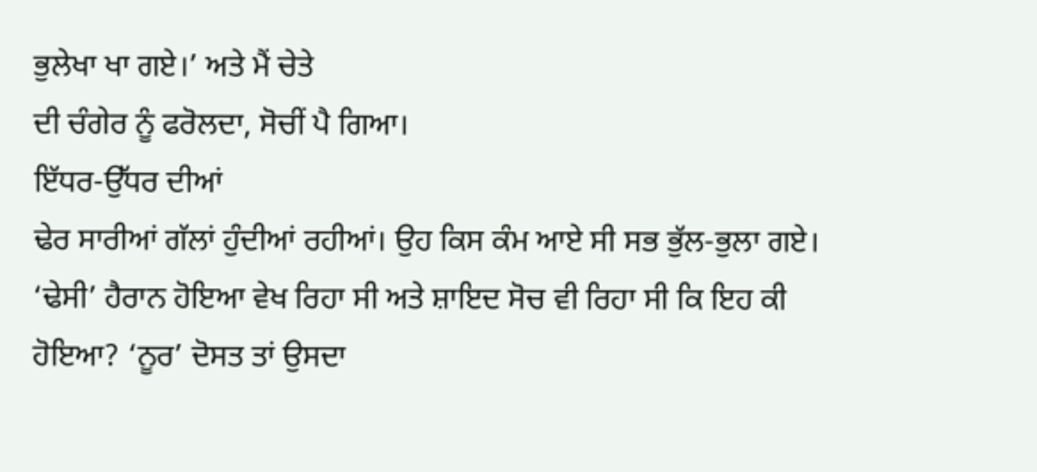ਭੁਲੇਖਾ ਖਾ ਗਏ।’ ਅਤੇ ਮੈਂ ਚੇਤੇ
ਦੀ ਚੰਗੇਰ ਨੂੰ ਫਰੋਲਦਾ, ਸੋਚੀਂ ਪੈ ਗਿਆ।
ਇੱਧਰ-ਉੱਧਰ ਦੀਆਂ
ਢੇਰ ਸਾਰੀਆਂ ਗੱਲਾਂ ਹੁੰਦੀਆਂ ਰਹੀਆਂ। ਉਹ ਕਿਸ ਕੰਮ ਆਏ ਸੀ ਸਭ ਭੁੱਲ-ਭੁਲਾ ਗਏ।
‘ਢੇਸੀ’ ਹੈਰਾਨ ਹੋਇਆ ਵੇਖ ਰਿਹਾ ਸੀ ਅਤੇ ਸ਼ਾਇਦ ਸੋਚ ਵੀ ਰਿਹਾ ਸੀ ਕਿ ਇਹ ਕੀ
ਹੋਇਆ? ‘ਨੂਰ’ ਦੋਸਤ ਤਾਂ ਉਸਦਾ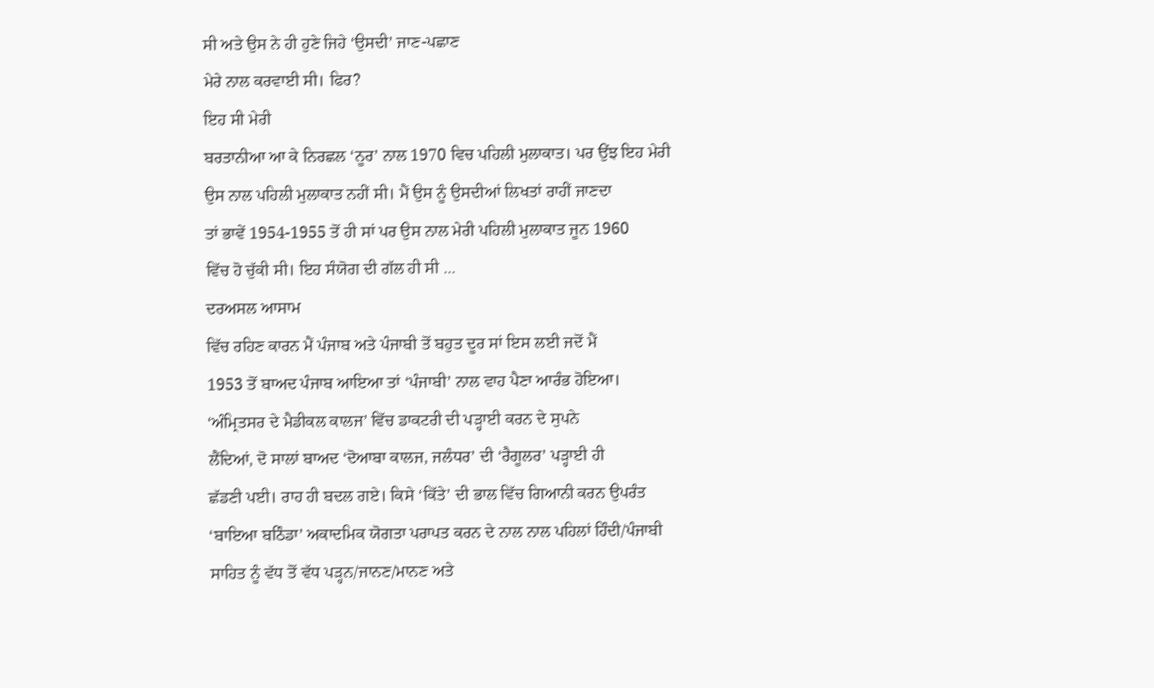ਸੀ ਅਤੇ ਉਸ ਨੇ ਹੀ ਹੁਣੇ ਜਿਹੇ ‘ਉਸਦੀ’ ਜਾਣ-ਪਛਾਣ
ਮੇਰੇ ਨਾਲ ਕਰਵਾਈ ਸੀ। ਫਿਰ?
ਇਹ ਸੀ ਮੇਰੀ
ਬਰਤਾਨੀਆ ਆ ਕੇ ਨਿਰਛਲ ‘ਨੂਰ’ ਨਾਲ 1970 ਵਿਚ ਪਹਿਲੀ ਮੁਲਾਕਾਤ। ਪਰ ਉਂਝ ਇਹ ਮੇਰੀ
ਉਸ ਨਾਲ ਪਹਿਲੀ ਮੁਲਾਕਾਤ ਨਹੀਂ ਸੀ। ਮੈਂ ਉਸ ਨੂੰ ਉਸਦੀਆਂ ਲਿਖਤਾਂ ਰਾਹੀਂ ਜਾਣਦਾ
ਤਾਂ ਭਾਵੇਂ 1954-1955 ਤੋਂ ਹੀ ਸਾਂ ਪਰ ਉਸ ਨਾਲ ਮੇਰੀ ਪਹਿਲੀ ਮੁਲਾਕਾਤ ਜੂਨ 1960
ਵਿੱਚ ਹੋ ਚੁੱਕੀ ਸੀ। ਇਹ ਸੰਯੋਗ ਦੀ ਗੱਲ ਹੀ ਸੀ ...
ਦਰਅਸਲ ਆਸਾਮ
ਵਿੱਚ ਰਹਿਣ ਕਾਰਨ ਮੈਂ ਪੰਜਾਬ ਅਤੇ ਪੰਜਾਬੀ ਤੋਂ ਬਹੁਤ ਦੂਰ ਸਾਂ ਇਸ ਲਈ ਜਦੋਂ ਮੈਂ
1953 ਤੋਂ ਬਾਅਦ ਪੰਜਾਬ ਆਇਆ ਤਾਂ ‘ਪੰਜਾਬੀ’ ਨਾਲ ਵਾਹ ਪੈਣਾ ਆਰੰਭ ਹੋਇਆ।
‘ਅੰਮ੍ਰਿਤਸਰ ਦੇ ਮੈਡੀਕਲ ਕਾਲਜ’ ਵਿੱਚ ਡਾਕਟਰੀ ਦੀ ਪੜ੍ਹਾਈ ਕਰਨ ਦੇ ਸੁਪਨੇ
ਲੈਂਦਿਆਂ, ਦੋ ਸਾਲਾਂ ਬਾਅਦ ‘ਦੋਆਬਾ ਕਾਲਜ, ਜਲੰਧਰ’ ਦੀ ‘ਰੈਗੂਲਰ’ ਪੜ੍ਹਾਈ ਹੀ
ਛੱਡਣੀ ਪਈ। ਰਾਹ ਹੀ ਬਦਲ ਗਏ। ਕਿਸੇ ‘ਕਿੱਤੇ’ ਦੀ ਭਾਲ ਵਿੱਚ ਗਿਆਨੀ ਕਰਨ ਉਪਰੰਤ
‘ਬਾਇਆ ਬਠਿੰਡਾ’ ਅਕਾਦਮਿਕ ਯੋਗਤਾ ਪਰਾਪਤ ਕਰਨ ਦੇ ਨਾਲ ਨਾਲ ਪਹਿਲਾਂ ਹਿੰਦੀ/ਪੰਜਾਬੀ
ਸਾਹਿਤ ਨੂੰ ਵੱਧ ਤੋਂ ਵੱਧ ਪੜ੍ਹਨ/ਜਾਨਣ/ਮਾਨਣ ਅਤੇ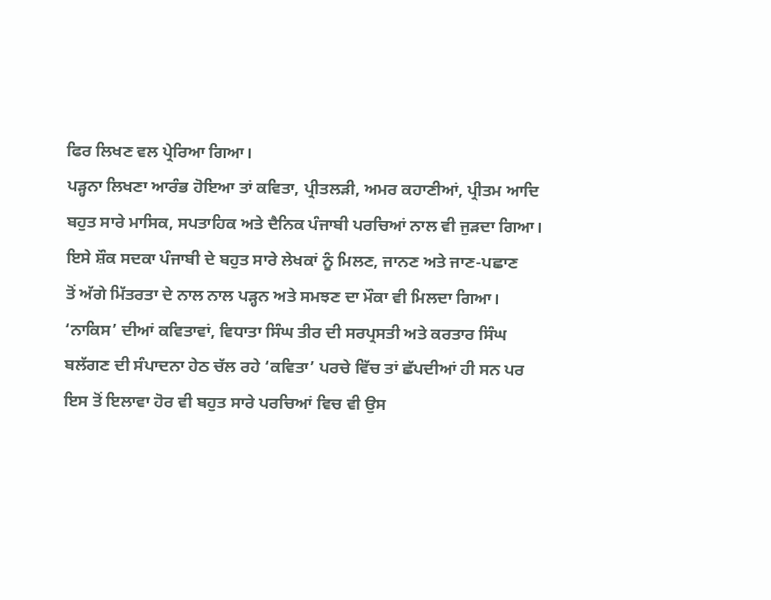ਫਿਰ ਲਿਖਣ ਵਲ ਪ੍ਰੇਰਿਆ ਗਿਆ।
ਪੜ੍ਹਨਾ ਲਿਖਣਾ ਆਰੰਭ ਹੋਇਆ ਤਾਂ ਕਵਿਤਾ, ਪ੍ਰੀਤਲੜੀ, ਅਮਰ ਕਹਾਣੀਆਂ, ਪ੍ਰੀਤਮ ਆਦਿ
ਬਹੁਤ ਸਾਰੇ ਮਾਸਿਕ, ਸਪਤਾਹਿਕ ਅਤੇ ਦੈਨਿਕ ਪੰਜਾਬੀ ਪਰਚਿਆਂ ਨਾਲ ਵੀ ਜੁੜਦਾ ਗਿਆ।
ਇਸੇ ਸ਼ੌਕ ਸਦਕਾ ਪੰਜਾਬੀ ਦੇ ਬਹੁਤ ਸਾਰੇ ਲੇਖਕਾਂ ਨੂੰ ਮਿਲਣ, ਜਾਨਣ ਅਤੇ ਜਾਣ-ਪਛਾਣ
ਤੋਂ ਅੱਗੇ ਮਿੱਤਰਤਾ ਦੇ ਨਾਲ ਨਾਲ ਪੜ੍ਹਨ ਅਤੇ ਸਮਝਣ ਦਾ ਮੌਕਾ ਵੀ ਮਿਲਦਾ ਗਿਆ।
‘ਨਾਕਿਸ’ ਦੀਆਂ ਕਵਿਤਾਵਾਂ, ਵਿਧਾਤਾ ਸਿੰਘ ਤੀਰ ਦੀ ਸਰਪ੍ਰਸਤੀ ਅਤੇ ਕਰਤਾਰ ਸਿੰਘ
ਬਲੱਗਣ ਦੀ ਸੰਪਾਦਨਾ ਹੇਠ ਚੱਲ ਰਹੇ ‘ਕਵਿਤਾ’ ਪਰਚੇ ਵਿੱਚ ਤਾਂ ਛੱਪਦੀਆਂ ਹੀ ਸਨ ਪਰ
ਇਸ ਤੋਂ ਇਲਾਵਾ ਹੋਰ ਵੀ ਬਹੁਤ ਸਾਰੇ ਪਰਚਿਆਂ ਵਿਚ ਵੀ ਉਸ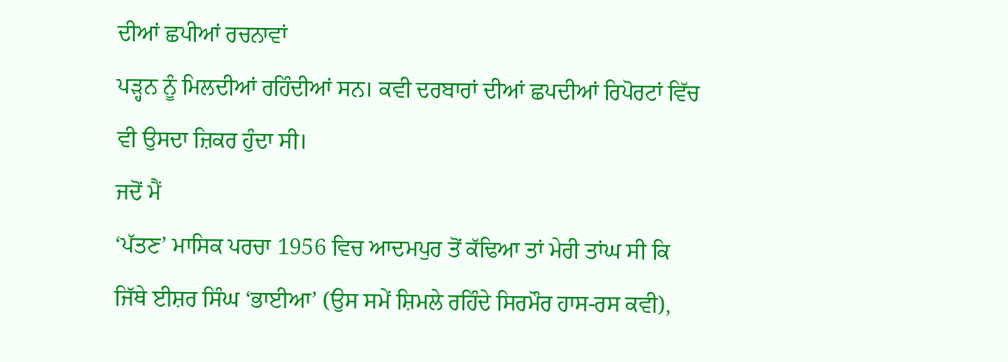ਦੀਆਂ ਛਪੀਆਂ ਰਚਨਾਵਾਂ
ਪੜ੍ਹਨ ਨੂੰ ਮਿਲਦੀਆਂ ਰਹਿੰਦੀਆਂ ਸਨ। ਕਵੀ ਦਰਬਾਰਾਂ ਦੀਆਂ ਛਪਦੀਆਂ ਰਿਪੋਰਟਾਂ ਵਿੱਚ
ਵੀ ਉਸਦਾ ਜ਼ਿਕਰ ਹੁੰਦਾ ਸੀ।
ਜਦੋਂ ਮੈਂ
‘ਪੱਤਣ’ ਮਾਸਿਕ ਪਰਚਾ 1956 ਵਿਚ ਆਦਮਪੁਰ ਤੋਂ ਕੱਢਿਆ ਤਾਂ ਮੇਰੀ ਤਾਂਘ ਸੀ ਕਿ
ਜਿੱਥੇ ਈਸ਼ਰ ਸਿੰਘ ‘ਭਾਈਆ’ (ਉਸ ਸਮੇਂ ਸ਼ਿਮਲੇ ਰਹਿੰਦੇ ਸਿਰਮੌਰ ਹਾਸ-ਰਸ ਕਵੀ),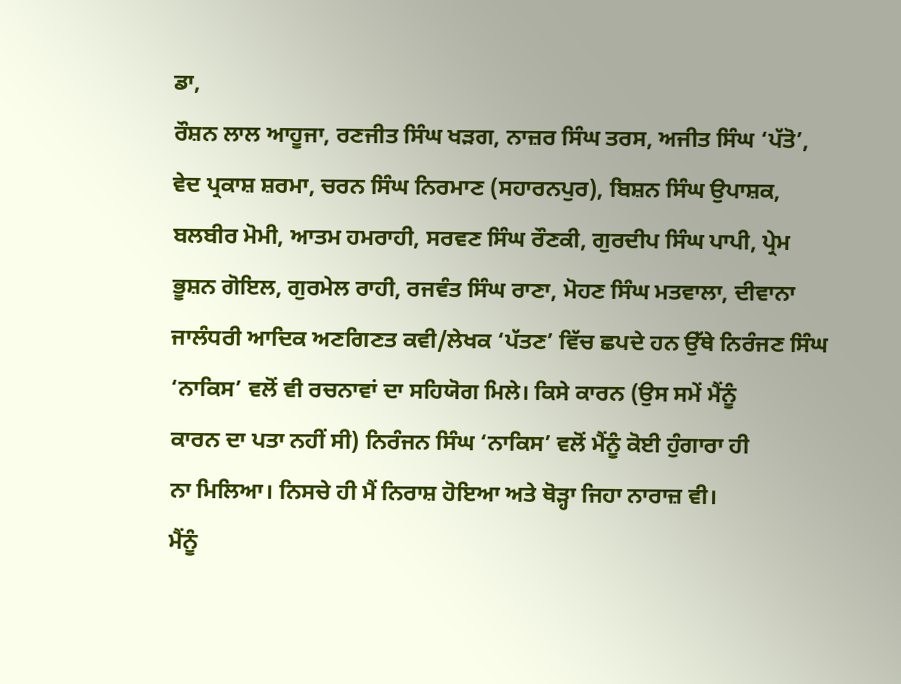ਡਾ,
ਰੌਸ਼ਨ ਲਾਲ ਆਹੂਜਾ, ਰਣਜੀਤ ਸਿੰਘ ਖੜਗ, ਨਾਜ਼ਰ ਸਿੰਘ ਤਰਸ, ਅਜੀਤ ਸਿੰਘ ‘ਪੱਤੋ’,
ਵੇਦ ਪ੍ਰਕਾਸ਼ ਸ਼ਰਮਾ, ਚਰਨ ਸਿੰਘ ਨਿਰਮਾਣ (ਸਹਾਰਨਪੁਰ), ਬਿਸ਼ਨ ਸਿੰਘ ਉਪਾਸ਼ਕ,
ਬਲਬੀਰ ਮੋਮੀ, ਆਤਮ ਹਮਰਾਹੀ, ਸਰਵਣ ਸਿੰਘ ਰੌਣਕੀ, ਗੁਰਦੀਪ ਸਿੰਘ ਪਾਪੀ, ਪ੍ਰੇਮ
ਭੂਸ਼ਨ ਗੋਇਲ, ਗੁਰਮੇਲ ਰਾਹੀ, ਰਜਵੰਤ ਸਿੰਘ ਰਾਣਾ, ਮੋਹਣ ਸਿੰਘ ਮਤਵਾਲਾ, ਦੀਵਾਨਾ
ਜਾਲੰਧਰੀ ਆਦਿਕ ਅਣਗਿਣਤ ਕਵੀ/ਲੇਖਕ ‘ਪੱਤਣ’ ਵਿੱਚ ਛਪਦੇ ਹਨ ਉੱਥੇ ਨਿਰੰਜਣ ਸਿੰਘ
‘ਨਾਕਿਸ’ ਵਲੋਂ ਵੀ ਰਚਨਾਵਾਂ ਦਾ ਸਹਿਯੋਗ ਮਿਲੇ। ਕਿਸੇ ਕਾਰਨ (ਉਸ ਸਮੇਂ ਮੈਂਨੂੰ
ਕਾਰਨ ਦਾ ਪਤਾ ਨਹੀਂ ਸੀ) ਨਿਰੰਜਨ ਸਿੰਘ ‘ਨਾਕਿਸ’ ਵਲੋਂ ਮੈਂਨੂੰ ਕੋਈ ਹੁੰਗਾਰਾ ਹੀ
ਨਾ ਮਿਲਿਆ। ਨਿਸਚੇ ਹੀ ਮੈਂ ਨਿਰਾਸ਼ ਹੋਇਆ ਅਤੇ ਥੋੜ੍ਹਾ ਜਿਹਾ ਨਾਰਾਜ਼ ਵੀ।
ਮੈਂਨੂੰ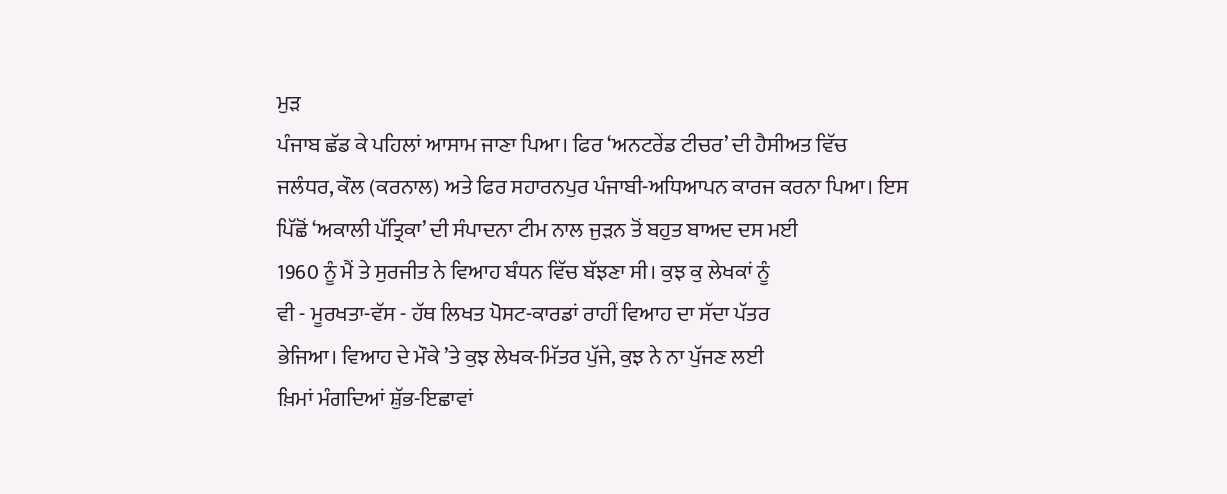ਮੁੜ
ਪੰਜਾਬ ਛੱਡ ਕੇ ਪਹਿਲਾਂ ਆਸਾਮ ਜਾਣਾ ਪਿਆ। ਫਿਰ ‘ਅਨਟਰੇਂਡ ਟੀਚਰ’ ਦੀ ਹੈਸੀਅਤ ਵਿੱਚ
ਜਲੰਧਰ, ਕੌਲ (ਕਰਨਾਲ) ਅਤੇ ਫਿਰ ਸਹਾਰਨਪੁਰ ਪੰਜਾਬੀ-ਅਧਿਆਪਨ ਕਾਰਜ ਕਰਨਾ ਪਿਆ। ਇਸ
ਪਿੱਛੋਂ ‘ਅਕਾਲੀ ਪੱਤ੍ਰਿਕਾ’ ਦੀ ਸੰਪਾਦਨਾ ਟੀਮ ਨਾਲ ਜੁੜਨ ਤੋਂ ਬਹੁਤ ਬਾਅਦ ਦਸ ਮਈ
1960 ਨੂੰ ਮੈਂ ਤੇ ਸੁਰਜੀਤ ਨੇ ਵਿਆਹ ਬੰਧਨ ਵਿੱਚ ਬੱਝਣਾ ਸੀ। ਕੁਝ ਕੁ ਲੇਖਕਾਂ ਨੂੰ
ਵੀ - ਮੂਰਖਤਾ-ਵੱਸ - ਹੱਥ ਲਿਖਤ ਪੋਸਟ-ਕਾਰਡਾਂ ਰਾਹੀਂ ਵਿਆਹ ਦਾ ਸੱਦਾ ਪੱਤਰ
ਭੇਜਿਆ। ਵਿਆਹ ਦੇ ਮੌਕੇ ’ਤੇ ਕੁਝ ਲੇਖਕ-ਮਿੱਤਰ ਪੁੱਜੇ, ਕੁਝ ਨੇ ਨਾ ਪੁੱਜਣ ਲਈ
ਖ਼ਿਮਾਂ ਮੰਗਦਿਆਂ ਸ਼ੁੱਭ-ਇਛਾਵਾਂ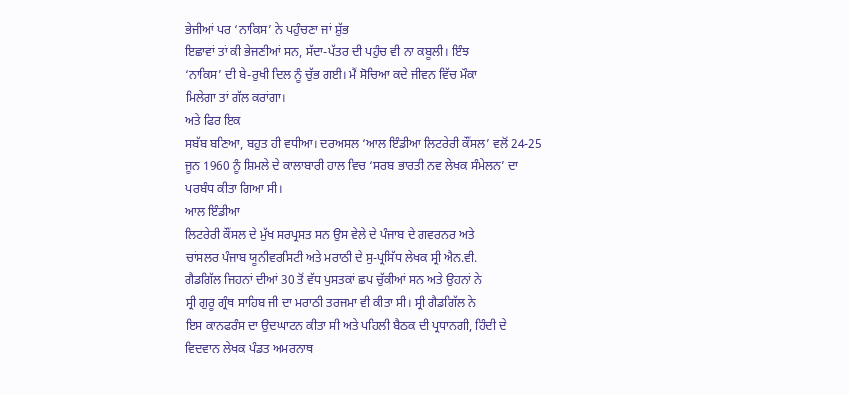ਭੇਜੀਆਂ ਪਰ ‘ਨਾਕਿਸ’ ਨੇ ਪਹੁੰਚਣਾ ਜਾਂ ਸ਼ੁੱਭ
ਇਛਾਵਾਂ ਤਾਂ ਕੀ ਭੇਜਣੀਆਂ ਸਨ, ਸੱਦਾ-ਪੱਤਰ ਦੀ ਪਹੁੰਚ ਵੀ ਨਾ ਕਬੂਲੀ। ਇੰਝ
‘ਨਾਕਿਸ’ ਦੀ ਬੇ-ਰੁਖੀ ਦਿਲ ਨੂੰ ਚੁੱਭ ਗਈ। ਮੈਂ ਸੋਚਿਆ ਕਦੇ ਜੀਵਨ ਵਿੱਚ ਮੌਕਾ
ਮਿਲੇਗਾ ਤਾਂ ਗੱਲ ਕਰਾਂਗਾ।
ਅਤੇ ਫਿਰ ਇਕ
ਸਬੱਬ ਬਣਿਆ, ਬਹੁਤ ਹੀ ਵਧੀਆ। ਦਰਅਸਲ ‘ਆਲ ਇੰਡੀਆ ਲਿਟਰੇਰੀ ਕੌਂਸਲ’ ਵਲੋਂ 24-25
ਜੂਨ 1960 ਨੂੰ ਸ਼ਿਮਲੇ ਦੇ ਕਾਲਾਬਾਰੀ ਹਾਲ ਵਿਚ ‘ਸਰਬ ਭਾਰਤੀ ਨਵ ਲੇਖਕ ਸੰਮੇਲਨ’ ਦਾ
ਪਰਬੰਧ ਕੀਤਾ ਗਿਆ ਸੀ।
ਆਲ ਇੰਡੀਆ
ਲਿਟਰੇਰੀ ਕੌਂਸਲ ਦੇ ਮੁੱਖ ਸਰਪ੍ਰਸਤ ਸਨ ਉਸ ਵੇਲੇ ਦੇ ਪੰਜਾਬ ਦੇ ਗਵਰਨਰ ਅਤੇ
ਚਾਂਸਲਰ ਪੰਜਾਬ ਯੂਨੀਵਰਸਿਟੀ ਅਤੇ ਮਰਾਠੀ ਦੇ ਸੁ-ਪ੍ਰਸਿੱਧ ਲੇਖਕ ਸ੍ਰੀ ਐਨ.ਵੀ.
ਗੈਡਗਿੱਲ ਜਿਹਨਾਂ ਦੀਆਂ 30 ਤੋਂ ਵੱਧ ਪੁਸਤਕਾਂ ਛਪ ਚੁੱਕੀਆਂ ਸਨ ਅਤੇ ਉਹਨਾਂ ਨੇ
ਸ੍ਰੀ ਗੁਰੂ ਗ੍ਰੰਥ ਸਾਹਿਬ ਜੀ ਦਾ ਮਰਾਠੀ ਤਰਜਮਾ ਵੀ ਕੀਤਾ ਸੀ। ਸ੍ਰੀ ਗੈਡਗਿੱਲ ਨੇ
ਇਸ ਕਾਨਫਰੰਸ ਦਾ ਉਦਘਾਟਨ ਕੀਤਾ ਸੀ ਅਤੇ ਪਹਿਲੀ ਬੈਠਕ ਦੀ ਪ੍ਰਧਾਨਗੀ, ਹਿੰਦੀ ਦੇ
ਵਿਦਵਾਨ ਲੇਖਕ ਪੰਡਤ ਅਮਰਨਾਥ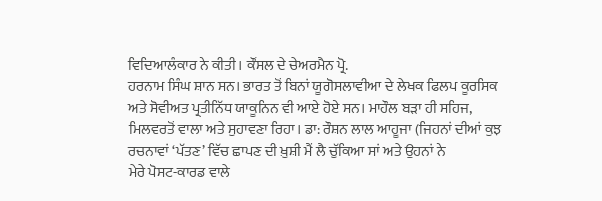ਵਿਦਿਆਲੰਕਾਰ ਨੇ ਕੀਤੀ। ਕੌਂਸਲ ਦੇ ਚੇਅਰਮੈਨ ਪ੍ਰੋ.
ਹਰਨਾਮ ਸਿੰਘ ਸ਼ਾਨ ਸਨ। ਭਾਰਤ ਤੋਂ ਬਿਨਾਂ ਯੂਗੋਸਲਾਵੀਆ ਦੇ ਲੇਖਕ ਫਿਲਪ ਕੂਰਸਿਕ
ਅਤੇ ਸੋਵੀਅਤ ਪ੍ਰਤੀਨਿੱਧ ਯਾਕੂਨਿਨ ਵੀ ਆਏ ਹੋਏ ਸਨ। ਮਾਹੌਲ ਬੜਾ ਹੀ ਸਹਿਜ,
ਮਿਲਵਰਤੋਂ ਵਾਲਾ ਅਤੇ ਸੁਹਾਵਣਾ ਰਿਹਾ। ਡਾ: ਰੌਸ਼ਨ ਲਾਲ ਆਹੂਜਾ (ਜਿਹਨਾਂ ਦੀਆਂ ਕੁਝ
ਰਚਨਾਵਾਂ ‘ਪੱਤਣ’ ਵਿੱਚ ਛਾਪਣ ਦੀ ਖ਼ੁਸ਼ੀ ਮੈਂ ਲੈ ਚੁੱਕਿਆ ਸਾਂ ਅਤੇ ਉਹਨਾਂ ਨੇ
ਮੇਰੇ ਪੋਸਟ-ਕਾਰਡ ਵਾਲੇ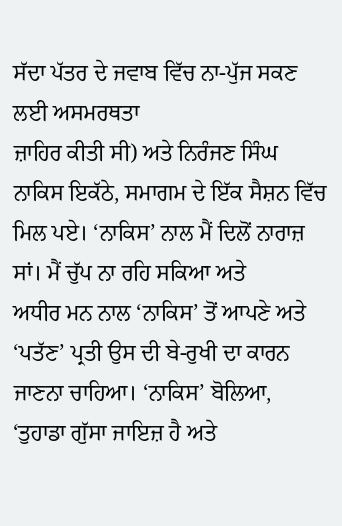ਸੱਦਾ ਪੱਤਰ ਦੇ ਜਵਾਬ ਵਿੱਚ ਨਾ-ਪੁੱਜ ਸਕਣ ਲਈ ਅਸਮਰਥਤਾ
ਜ਼ਾਹਿਰ ਕੀਤੀ ਸੀ) ਅਤੇ ਨਿਰੰਜਣ ਸਿੰਘ ਨਾਕਿਸ ਇਕੱਠੇ, ਸਮਾਗਮ ਦੇ ਇੱਕ ਸੈਸ਼ਨ ਵਿੱਚ
ਮਿਲ ਪਏ। ‘ਨਾਕਿਸ’ ਨਾਲ ਮੈਂ ਦਿਲੋਂ ਨਾਰਾਜ਼ ਸਾਂ। ਮੈਂ ਚੁੱਪ ਨਾ ਰਹਿ ਸਕਿਆ ਅਤੇ
ਅਧੀਰ ਮਨ ਨਾਲ ‘ਨਾਕਿਸ’ ਤੋਂ ਆਪਣੇ ਅਤੇ ‘ਪਤੱਣ’ ਪ੍ਰਤੀ ਉਸ ਦੀ ਬੇ-ਰੁਖੀ ਦਾ ਕਾਰਨ
ਜਾਣਨਾ ਚਾਹਿਆ। ‘ਨਾਕਿਸ’ ਬੋਲਿਆ, ‘ਤੁਹਾਡਾ ਗੁੱਸਾ ਜਾਇਜ਼ ਹੈ ਅਤੇ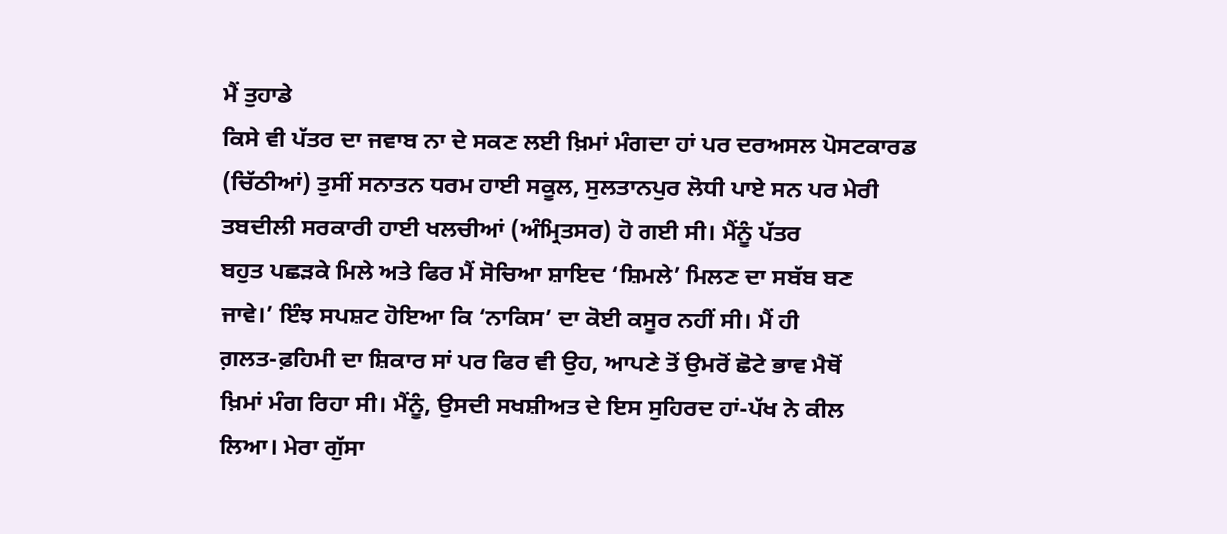ਮੈਂ ਤੁਹਾਡੇ
ਕਿਸੇ ਵੀ ਪੱਤਰ ਦਾ ਜਵਾਬ ਨਾ ਦੇ ਸਕਣ ਲਈ ਖ਼ਿਮਾਂ ਮੰਗਦਾ ਹਾਂ ਪਰ ਦਰਅਸਲ ਪੋਸਟਕਾਰਡ
(ਚਿੱਠੀਆਂ) ਤੁਸੀਂ ਸਨਾਤਨ ਧਰਮ ਹਾਈ ਸਕੂਲ, ਸੁਲਤਾਨਪੁਰ ਲੋਧੀ ਪਾਏ ਸਨ ਪਰ ਮੇਰੀ
ਤਬਦੀਲੀ ਸਰਕਾਰੀ ਹਾਈ ਖਲਚੀਆਂ (ਅੰਮ੍ਰਿਤਸਰ) ਹੋ ਗਈ ਸੀ। ਮੈਂਨੂੰ ਪੱਤਰ
ਬਹੁਤ ਪਛੜਕੇ ਮਿਲੇ ਅਤੇ ਫਿਰ ਮੈਂ ਸੋਚਿਆ ਸ਼ਾਇਦ ‘ਸ਼ਿਮਲੇ’ ਮਿਲਣ ਦਾ ਸਬੱਬ ਬਣ
ਜਾਵੇ।’ ਇੰਝ ਸਪਸ਼ਟ ਹੋਇਆ ਕਿ ‘ਨਾਕਿਸ’ ਦਾ ਕੋਈ ਕਸੂਰ ਨਹੀਂ ਸੀ। ਮੈਂ ਹੀ
ਗ਼ਲਤ-ਫ਼ਹਿਮੀ ਦਾ ਸ਼ਿਕਾਰ ਸਾਂ ਪਰ ਫਿਰ ਵੀ ਉਹ, ਆਪਣੇ ਤੋਂ ਉਮਰੋਂ ਛੋਟੇ ਭਾਵ ਮੈਥੋਂ
ਖ਼ਿਮਾਂ ਮੰਗ ਰਿਹਾ ਸੀ। ਮੈਂਨੂੰ, ਉਸਦੀ ਸਖਸ਼ੀਅਤ ਦੇ ਇਸ ਸੁਹਿਰਦ ਹਾਂ-ਪੱਖ ਨੇ ਕੀਲ
ਲਿਆ। ਮੇਰਾ ਗੁੱਸਾ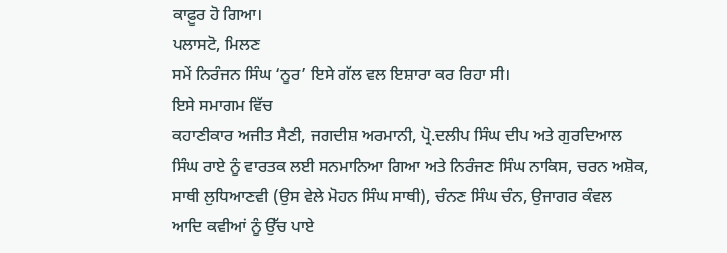ਕਾਫ਼ੂਰ ਹੋ ਗਿਆ।
ਪਲਾਸਟੋ, ਮਿਲਣ
ਸਮੇਂ ਨਿਰੰਜਨ ਸਿੰਘ ‘ਨੂਰ’ ਇਸੇ ਗੱਲ ਵਲ ਇਸ਼ਾਰਾ ਕਰ ਰਿਹਾ ਸੀ।
ਇਸੇ ਸਮਾਗਮ ਵਿੱਚ
ਕਹਾਣੀਕਾਰ ਅਜੀਤ ਸੈਣੀ, ਜਗਦੀਸ਼ ਅਰਮਾਨੀ, ਪ੍ਰੋ.ਦਲੀਪ ਸਿੰਘ ਦੀਪ ਅਤੇ ਗੁਰਦਿਆਲ
ਸਿੰਘ ਰਾਏ ਨੂੰ ਵਾਰਤਕ ਲਈ ਸਨਮਾਨਿਆ ਗਿਆ ਅਤੇ ਨਿਰੰਜਣ ਸਿੰਘ ਨਾਕਿਸ, ਚਰਨ ਅਸ਼ੋਕ,
ਸਾਥੀ ਲੁਧਿਆਣਵੀ (ਉਸ ਵੇਲੇ ਮੋਹਨ ਸਿੰਘ ਸਾਥੀ), ਚੰਨਣ ਸਿੰਘ ਚੰਨ, ਉਜਾਗਰ ਕੰਵਲ
ਆਦਿ ਕਵੀਆਂ ਨੂੰ ਉੱਚ ਪਾਏ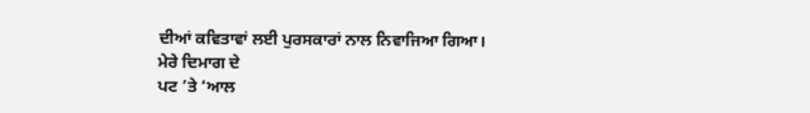ਦੀਆਂ ਕਵਿਤਾਵਾਂ ਲਈ ਪੁਰਸਕਾਰਾਂ ਨਾਲ ਨਿਵਾਜਿਆ ਗਿਆ।
ਮੇਰੇ ਦਿਮਾਗ ਦੇ
ਪਟ ’ਤੇ ‘ਆਲ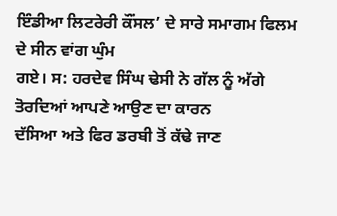ਇੰਡੀਆ ਲਿਟਰੇਰੀ ਕੌਂਸਲ’ ਦੇ ਸਾਰੇ ਸਮਾਗਮ ਫਿਲਮ ਦੇ ਸੀਨ ਵਾਂਗ ਘੁੰਮ
ਗਏ। ਸ: ਹਰਦੇਵ ਸਿੰਘ ਢੇਸੀ ਨੇ ਗੱਲ ਨੂੰ ਅੱਗੇ ਤੋਰਦਿਆਂ ਆਪਣੇ ਆਉਣ ਦਾ ਕਾਰਨ
ਦੱਸਿਆ ਅਤੇ ਫਿਰ ਡਰਬੀ ਤੋਂ ਕੱਢੇ ਜਾਣ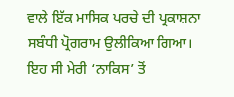ਵਾਲੇ ਇੱਕ ਮਾਸਿਕ ਪਰਚੇ ਦੀ ਪ੍ਰਕਾਸ਼ਨਾ
ਸਬੰਧੀ ਪ੍ਰੋਗਰਾਮ ਉਲੀਕਿਆ ਗਿਆ। ਇਹ ਸੀ ਮੇਰੀ ‘ਨਾਕਿਸ’ ਤੋਂ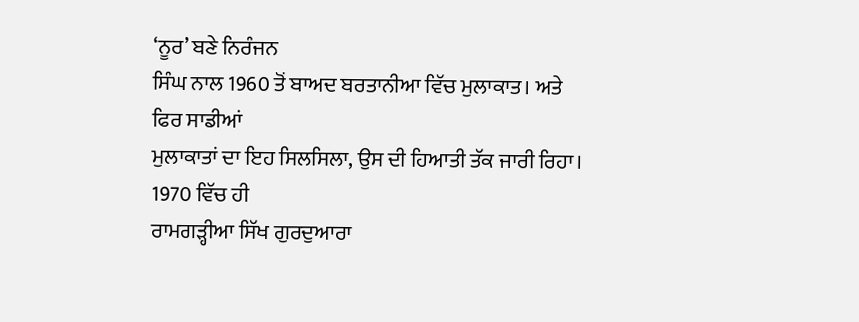‘ਨੂਰ’ ਬਣੇ ਨਿਰੰਜਨ
ਸਿੰਘ ਨਾਲ 1960 ਤੋਂ ਬਾਅਦ ਬਰਤਾਨੀਆ ਵਿੱਚ ਮੁਲਾਕਾਤ। ਅਤੇ ਫਿਰ ਸਾਡੀਆਂ
ਮੁਲਾਕਾਤਾਂ ਦਾ ਇਹ ਸਿਲਸਿਲਾ, ਉਸ ਦੀ ਹਿਆਤੀ ਤੱਕ ਜਾਰੀ ਰਿਹਾ।
1970 ਵਿੱਚ ਹੀ
ਰਾਮਗੜ੍ਹੀਆ ਸਿੱਖ ਗੁਰਦੁਆਰਾ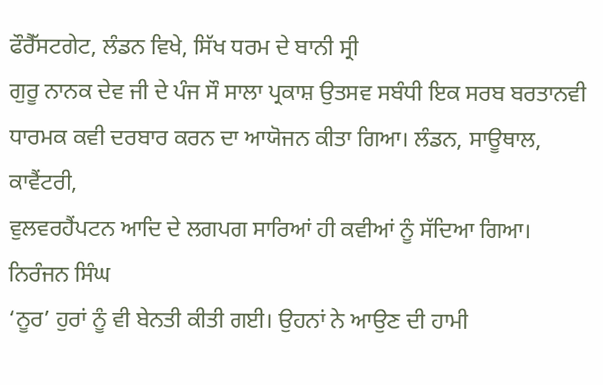ਫੌਰੈੱਸਟਗੇਟ, ਲੰਡਨ ਵਿਖੇ, ਸਿੱਖ ਧਰਮ ਦੇ ਬਾਨੀ ਸ੍ਰੀ
ਗੁਰੂ ਨਾਨਕ ਦੇਵ ਜੀ ਦੇ ਪੰਜ ਸੌ ਸਾਲਾ ਪ੍ਰਕਾਸ਼ ਉਤਸਵ ਸਬੰਧੀ ਇਕ ਸਰਬ ਬਰਤਾਨਵੀ
ਧਾਰਮਕ ਕਵੀ ਦਰਬਾਰ ਕਰਨ ਦਾ ਆਯੋਜਨ ਕੀਤਾ ਗਿਆ। ਲੰਡਨ, ਸਾਊਥਾਲ, ਕਾਵੈਂਟਰੀ,
ਵੁਲਵਰਹੈਂਪਟਨ ਆਦਿ ਦੇ ਲਗਪਗ ਸਾਰਿਆਂ ਹੀ ਕਵੀਆਂ ਨੂੰ ਸੱਦਿਆ ਗਿਆ। ਨਿਰੰਜਨ ਸਿੰਘ
‘ਨੂਰ’ ਹੁਰਾਂ ਨੂੰ ਵੀ ਬੇਨਤੀ ਕੀਤੀ ਗਈ। ਉਹਨਾਂ ਨੇ ਆਉਣ ਦੀ ਹਾਮੀ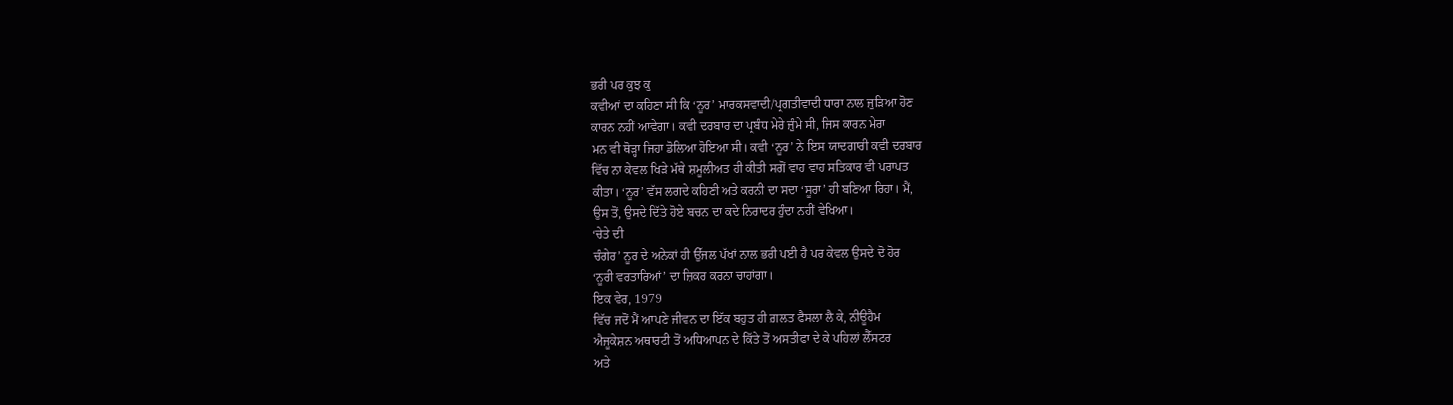ਭਰੀ ਪਰ ਕੁਝ ਕੁ
ਕਵੀਆਂ ਦਾ ਕਹਿਣਾ ਸੀ ਕਿ ‘ਨੂਰ’ ਮਾਰਕਸਵਾਦੀ/ਪ੍ਰਗਤੀਵਾਦੀ ਧਾਰਾ ਨਾਲ ਜੁੜਿਆ ਹੋਣ
ਕਾਰਨ ਨਹੀਂ ਆਵੇਗਾ। ਕਵੀ ਦਰਬਾਰ ਦਾ ਪ੍ਰਬੰਧ ਮੇਰੇ ਜ਼ੁੰਮੇ ਸੀ, ਜਿਸ ਕਾਰਨ ਮੇਰਾ
ਮਨ ਵੀ ਥੋੜ੍ਹਾ ਜਿਹਾ ਡੋਲਿਆ ਹੋਇਆ ਸੀ। ਕਵੀ ‘ਨੂਰ’ ਨੇ ਇਸ ਯਾਦਗਾਰੀ ਕਵੀ ਦਰਬਾਰ
ਵਿੱਚ ਨਾ ਕੇਵਲ ਖਿੜੇ ਮੱਥੇ ਸ਼ਮੂਲੀਅਤ ਹੀ ਕੀਤੀ ਸਗੋਂ ਵਾਹ ਵਾਹ ਸਤਿਕਾਰ ਵੀ ਪਰਾਪਤ
ਕੀਤਾ। ‘ਨੂਰ’ ਵੱਸ ਲਗਦੇ ਕਹਿਣੀ ਅਤੇ ਕਰਨੀ ਦਾ ਸਦਾ ‘ਸੂਰਾ’ ਹੀ ਬਣਿਆ ਰਿਹਾ। ਮੈਂ,
ਉਸ ਤੋਂ, ਉਸਦੇ ਦਿੱਤੇ ਹੋਏ ਬਚਨ ਦਾ ਕਦੇ ਨਿਰਾਦਰ ਹੁੰਦਾ ਨਹੀਂ ਵੇਖਿਆ।
‘ਚੇਤੇ ਦੀ
ਚੰਗੇਰ’ ਨੂਰ ਦੇ ਅਨੇਕਾਂ ਹੀ ਉੱਜਲ ਪੱਖਾਂ ਨਾਲ ਭਰੀ ਪਈ ਹੈ ਪਰ ਕੇਵਲ ਉਸਦੇ ਦੋ ਹੋਰ
‘ਨੂਰੀ ਵਰਤਾਰਿਆਂ’ ਦਾ ਜ਼ਿਕਰ ਕਰਨਾ ਚਾਹਾਂਗਾ।
ਇਕ ਵੇਰ, 1979
ਵਿੱਚ ਜਦੋਂ ਮੈਂ ਆਪਣੇ ਜੀਵਨ ਦਾ ਇੱਕ ਬਹੁਤ ਹੀ ਗ਼ਲਤ ਫੈਸਲਾ ਲੈ ਕੇ, ਨੀਊਹੈਮ
ਐਜੂਕੇਸ਼ਨ ਅਥਾਰਟੀ ਤੋਂ ਅਧਿਆਪਨ ਦੇ ਕਿੱਤੇ ਤੋਂ ਅਸਤੀਫਾ ਦੇ ਕੇ ਪਹਿਲਾਂ ਲੈੱਸਟਰ
ਅਤੇ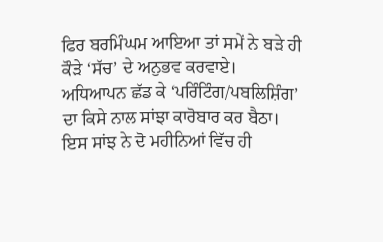ਫਿਰ ਬਰਮਿੰਘਮ ਆਇਆ ਤਾਂ ਸਮੇਂ ਨੇ ਬੜੇ ਹੀ ਕੌੜੇ ‘ਸੱਚ’ ਦੇ ਅਨੁਭਵ ਕਰਵਾਏ।
ਅਧਿਆਪਨ ਛੱਡ ਕੇ ‘ਪਰਿੰਟਿੰਗ/ਪਬਲਿਸ਼ਿੰਗ’ ਦਾ ਕਿਸੇ ਨਾਲ ਸਾਂਝਾ ਕਾਰੋਬਾਰ ਕਰ ਬੈਠਾ।
ਇਸ ਸਾਂਝ ਨੇ ਦੋ ਮਹੀਨਿਆਂ ਵਿੱਚ ਹੀ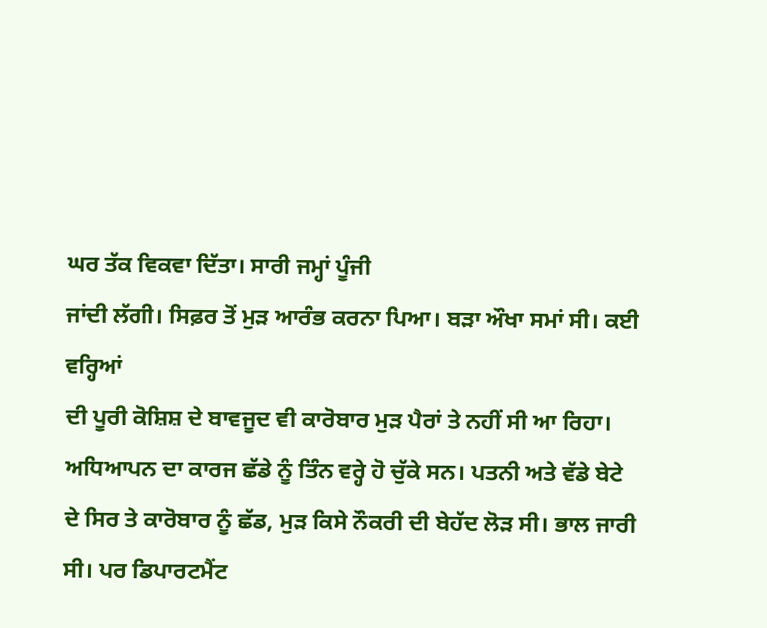ਘਰ ਤੱਕ ਵਿਕਵਾ ਦਿੱਤਾ। ਸਾਰੀ ਜਮ੍ਹਾਂ ਪੂੰਜੀ
ਜਾਂਦੀ ਲੱਗੀ। ਸਿਫ਼ਰ ਤੋਂ ਮੁੜ ਆਰੰਭ ਕਰਨਾ ਪਿਆ। ਬੜਾ ਔਖਾ ਸਮਾਂ ਸੀ। ਕਈ ਵਰ੍ਹਿਆਂ
ਦੀ ਪੂਰੀ ਕੋਸ਼ਿਸ਼ ਦੇ ਬਾਵਜੂਦ ਵੀ ਕਾਰੋਬਾਰ ਮੁੜ ਪੈਰਾਂ ਤੇ ਨਹੀਂ ਸੀ ਆ ਰਿਹਾ।
ਅਧਿਆਪਨ ਦਾ ਕਾਰਜ ਛੱਡੇ ਨੂੰ ਤਿੰਨ ਵਰ੍ਹੇ ਹੋ ਚੁੱਕੇ ਸਨ। ਪਤਨੀ ਅਤੇ ਵੱਡੇ ਬੇਟੇ
ਦੇ ਸਿਰ ਤੇ ਕਾਰੋਬਾਰ ਨੂੰ ਛੱਡ, ਮੁੜ ਕਿਸੇ ਨੌਕਰੀ ਦੀ ਬੇਹੱਦ ਲੋੜ ਸੀ। ਭਾਲ ਜਾਰੀ
ਸੀ। ਪਰ ਡਿਪਾਰਟਮੈਂਟ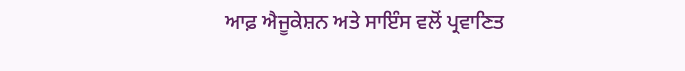ਆਫ਼ ਐਜੂਕੇਸ਼ਨ ਅਤੇ ਸਾਇੰਸ ਵਲੋਂ ਪ੍ਰਵਾਣਿਤ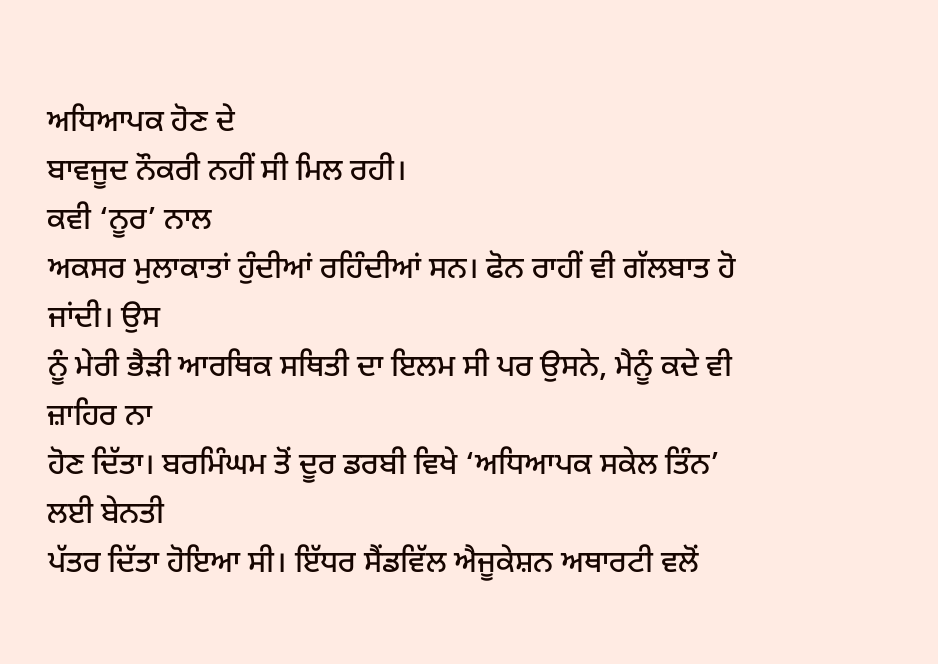ਅਧਿਆਪਕ ਹੋਣ ਦੇ
ਬਾਵਜੂਦ ਨੌਕਰੀ ਨਹੀਂ ਸੀ ਮਿਲ ਰਹੀ।
ਕਵੀ ‘ਨੂਰ’ ਨਾਲ
ਅਕਸਰ ਮੁਲਾਕਾਤਾਂ ਹੁੰਦੀਆਂ ਰਹਿੰਦੀਆਂ ਸਨ। ਫੋਨ ਰਾਹੀਂ ਵੀ ਗੱਲਬਾਤ ਹੋ ਜਾਂਦੀ। ਉਸ
ਨੂੰ ਮੇਰੀ ਭੈੜੀ ਆਰਥਿਕ ਸਥਿਤੀ ਦਾ ਇਲਮ ਸੀ ਪਰ ਉਸਨੇ, ਮੈਨੂੰ ਕਦੇ ਵੀ ਜ਼ਾਹਿਰ ਨਾ
ਹੋਣ ਦਿੱਤਾ। ਬਰਮਿੰਘਮ ਤੋਂ ਦੂਰ ਡਰਬੀ ਵਿਖੇ ‘ਅਧਿਆਪਕ ਸਕੇਲ ਤਿੰਨ’ ਲਈ ਬੇਨਤੀ
ਪੱਤਰ ਦਿੱਤਾ ਹੋਇਆ ਸੀ। ਇੱਧਰ ਸੈਂਡਵਿੱਲ ਐਜੂਕੇਸ਼ਨ ਅਥਾਰਟੀ ਵਲੋਂ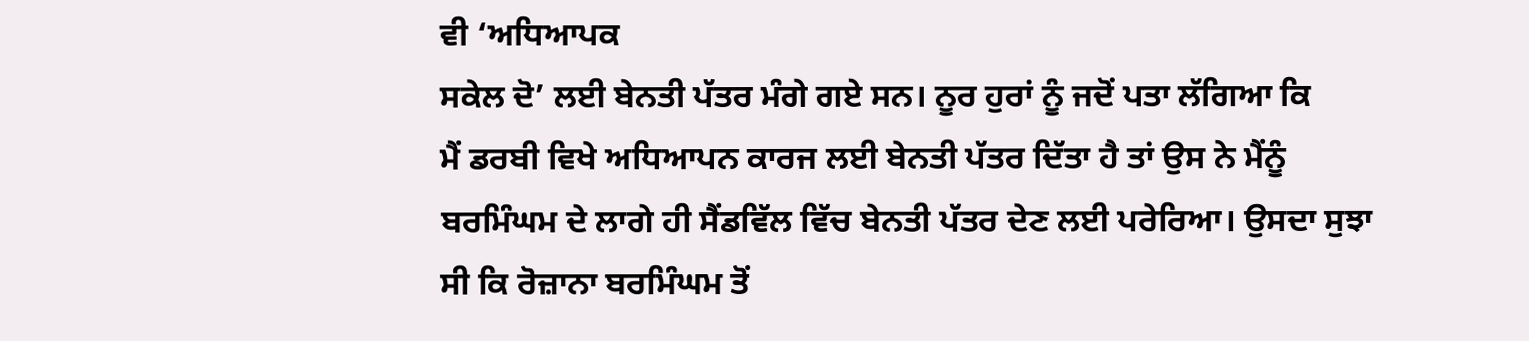ਵੀ ‘ਅਧਿਆਪਕ
ਸਕੇਲ ਦੋ’ ਲਈ ਬੇਨਤੀ ਪੱਤਰ ਮੰਗੇ ਗਏ ਸਨ। ਨੂਰ ਹੁਰਾਂ ਨੂੰ ਜਦੋਂ ਪਤਾ ਲੱਗਿਆ ਕਿ
ਮੈਂ ਡਰਬੀ ਵਿਖੇ ਅਧਿਆਪਨ ਕਾਰਜ ਲਈ ਬੇਨਤੀ ਪੱਤਰ ਦਿੱਤਾ ਹੈ ਤਾਂ ਉਸ ਨੇ ਮੈਂਨੂੰ
ਬਰਮਿੰਘਮ ਦੇ ਲਾਗੇ ਹੀ ਸੈਂਡਵਿੱਲ ਵਿੱਚ ਬੇਨਤੀ ਪੱਤਰ ਦੇਣ ਲਈ ਪਰੇਰਿਆ। ਉਸਦਾ ਸੁਝਾ
ਸੀ ਕਿ ਰੋਜ਼ਾਨਾ ਬਰਮਿੰਘਮ ਤੋਂ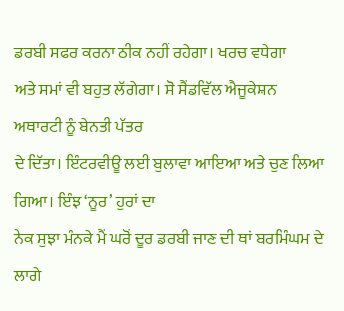ਡਰਬੀ ਸਫਰ ਕਰਨਾ ਠੀਕ ਨਹੀਂ ਰਹੇਗਾ। ਖਰਚ ਵਧੇਗਾ
ਅਤੇ ਸਮਾਂ ਵੀ ਬਹੁਤ ਲੱਗੇਗਾ। ਸੋ ਸੈਂਡਵਿੱਲ ਐਜੂਕੇਸ਼ਨ ਅਥਾਰਟੀ ਨੂੰ ਬੇਨਤੀ ਪੱਤਰ
ਦੇ ਦਿੱਤਾ। ਇੰਟਰਵੀਊ ਲਈ ਬੁਲਾਵਾ ਆਇਆ ਅਤੇ ਚੁਣ ਲਿਆ ਗਿਆ। ਇੰਝ ‘ਨੂਰ’ ਹੁਰਾਂ ਦਾ
ਨੇਕ ਸੁਝਾ ਮੰਨਕੇ ਮੈਂ ਘਰੋਂ ਦੂਰ ਡਰਬੀ ਜਾਣ ਦੀ ਥਾਂ ਬਰਮਿੰਘਮ ਦੇ ਲਾਗੇ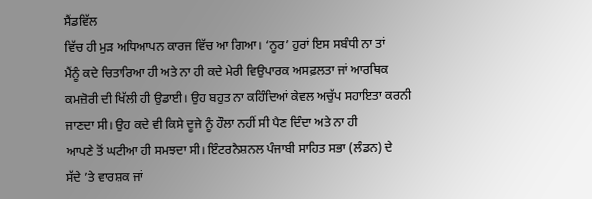ਸੈਂਡਵਿੱਲ
ਵਿੱਚ ਹੀ ਮੁੜ ਅਧਿਆਪਨ ਕਾਰਜ ਵਿੱਚ ਆ ਗਿਆ। ‘ਨੂਰ’ ਹੁਰਾਂ ਇਸ ਸਬੰਧੀ ਨਾ ਤਾਂ
ਮੈਂਨੂੰ ਕਦੇ ਚਿਤਾਰਿਆ ਹੀ ਅਤੇ ਨਾ ਹੀ ਕਦੇ ਮੇਰੀ ਵਿਉਪਾਰਕ ਅਸਫ਼ਲਤਾ ਜਾਂ ਆਰਥਿਕ
ਕਮਜ਼ੋਰੀ ਦੀ ਖਿੱਲੀ ਹੀ ਉਡਾਈ। ਉਹ ਬਹੁਤ ਨਾ ਕਹਿੰਦਿਆਂ ਕੇਵਲ ਅਚੁੱਪ ਸਹਾਇਤਾ ਕਰਨੀ
ਜਾਣਦਾ ਸੀ। ਉਹ ਕਦੇ ਵੀ ਕਿਸੇ ਦੂਜੇ ਨੂੰ ਹੌਲਾ ਨਹੀਂ ਸੀ ਪੈਣ ਦਿੰਦਾ ਅਤੇ ਨਾ ਹੀ
ਆਪਣੇ ਤੋਂ ਘਟੀਆ ਹੀ ਸਮਝਦਾ ਸੀ। ਇੰਟਰਨੈਸ਼ਨਲ ਪੰਜਾਬੀ ਸਾਹਿਤ ਸਭਾ (ਲੰਡਨ) ਦੇ
ਸੱਦੇ ’ਤੇ ਵਾਰਸ਼ਕ ਜਾਂ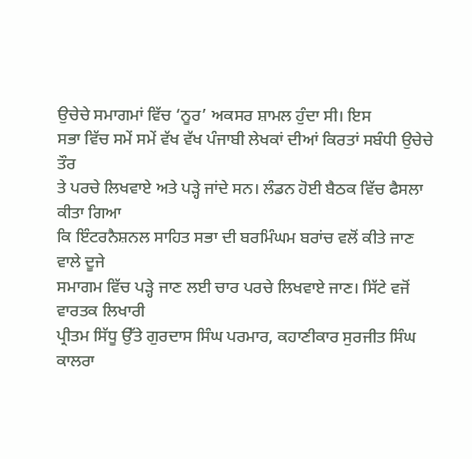ਉਚੇਚੇ ਸਮਾਗਮਾਂ ਵਿੱਚ ‘ਨੂਰ’ ਅਕਸਰ ਸ਼ਾਮਲ ਹੁੰਦਾ ਸੀ। ਇਸ
ਸਭਾ ਵਿੱਚ ਸਮੇਂ ਸਮੇਂ ਵੱਖ ਵੱਖ ਪੰਜਾਬੀ ਲੇਖਕਾਂ ਦੀਆਂ ਕਿਰਤਾਂ ਸਬੰਧੀ ਉਚੇਚੇ ਤੌਰ
ਤੇ ਪਰਚੇ ਲਿਖਵਾਏ ਅਤੇ ਪੜ੍ਹੇ ਜਾਂਦੇ ਸਨ। ਲੰਡਨ ਹੋਈ ਬੈਠਕ ਵਿੱਚ ਫੈਸਲਾ ਕੀਤਾ ਗਿਆ
ਕਿ ਇੰਟਰਨੈਸ਼ਨਲ ਸਾਹਿਤ ਸਭਾ ਦੀ ਬਰਮਿੰਘਮ ਬਰਾਂਚ ਵਲੋਂ ਕੀਤੇ ਜਾਣ ਵਾਲੇ ਦੂਜੇ
ਸਮਾਗਮ ਵਿੱਚ ਪੜ੍ਹੇ ਜਾਣ ਲਈ ਚਾਰ ਪਰਚੇ ਲਿਖਵਾਏ ਜਾਣ। ਸਿੱਟੇ ਵਜੋਂ ਵਾਰਤਕ ਲਿਖਾਰੀ
ਪ੍ਰੀਤਮ ਸਿੱਧੂ ਉੱਤੇ ਗੁਰਦਾਸ ਸਿੰਘ ਪਰਮਾਰ, ਕਹਾਣੀਕਾਰ ਸੁਰਜੀਤ ਸਿੰਘ ਕਾਲਰਾ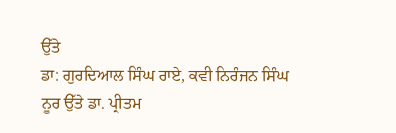ਉੱਤੇ
ਡਾ: ਗੁਰਦਿਆਲ ਸਿੰਘ ਰਾਏ, ਕਵੀ ਨਿਰੰਜਨ ਸਿੰਘ ਨੂਰ ਉੱਤੇ ਡਾ. ਪ੍ਰੀਤਮ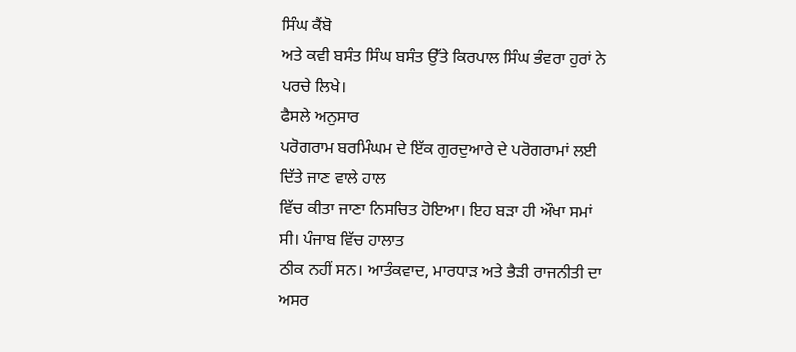ਸਿੰਘ ਕੈਂਬੋ
ਅਤੇ ਕਵੀ ਬਸੰਤ ਸਿੰਘ ਬਸੰਤ ਉੱਤੇ ਕਿਰਪਾਲ ਸਿੰਘ ਭੰਵਰਾ ਹੁਰਾਂ ਨੇ ਪਰਚੇ ਲਿਖੇ।
ਫੈਸਲੇ ਅਨੁਸਾਰ
ਪਰੋਗਰਾਮ ਬਰਮਿੰਘਮ ਦੇ ਇੱਕ ਗੁਰਦੁਆਰੇ ਦੇ ਪਰੋਗਰਾਮਾਂ ਲਈ ਦਿੱਤੇ ਜਾਣ ਵਾਲੇ ਹਾਲ
ਵਿੱਚ ਕੀਤਾ ਜਾਣਾ ਨਿਸਚਿਤ ਹੋਇਆ। ਇਹ ਬੜਾ ਹੀ ਔਖਾ ਸਮਾਂ ਸੀ। ਪੰਜਾਬ ਵਿੱਚ ਹਾਲਾਤ
ਠੀਕ ਨਹੀਂ ਸਨ। ਆਤੰਕਵਾਦ, ਮਾਰਧਾੜ ਅਤੇ ਭੈੜੀ ਰਾਜਨੀਤੀ ਦਾ ਅਸਰ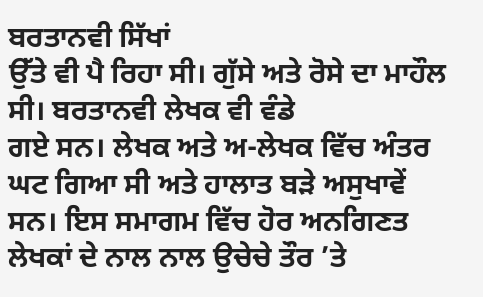ਬਰਤਾਨਵੀ ਸਿੱਖਾਂ
ਉੱਤੇ ਵੀ ਪੈ ਰਿਹਾ ਸੀ। ਗੁੱਸੇ ਅਤੇ ਰੋਸੇ ਦਾ ਮਾਹੌਲ ਸੀ। ਬਰਤਾਨਵੀ ਲੇਖਕ ਵੀ ਵੰਡੇ
ਗਏ ਸਨ। ਲੇਖਕ ਅਤੇ ਅ-ਲੇਖਕ ਵਿੱਚ ਅੰਤਰ ਘਟ ਗਿਆ ਸੀ ਅਤੇ ਹਾਲਾਤ ਬੜੇ ਅਸੁਖਾਵੇਂ
ਸਨ। ਇਸ ਸਮਾਗਮ ਵਿੱਚ ਹੋਰ ਅਨਗਿਣਤ ਲੇਖਕਾਂ ਦੇ ਨਾਲ ਨਾਲ ਉਚੇਚੇ ਤੌਰ ’ਤੇ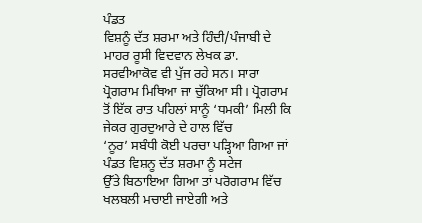ਪੰਡਤ
ਵਿਸ਼ਨੂੰ ਦੱਤ ਸ਼ਰਮਾ ਅਤੇ ਹਿੰਦੀ/ਪੰਜਾਬੀ ਦੇ ਮਾਹਰ ਰੂਸੀ ਵਿਦਵਾਨ ਲੇਖਕ ਡਾ.
ਸਰਵੀਆਕੋਵ ਵੀ ਪੁੱਜ ਰਹੇ ਸਨ। ਸਾਰਾ ਪ੍ਰੋਗਰਾਮ ਮਿਥਿਆ ਜਾ ਚੁੱਕਿਆ ਸੀ। ਪ੍ਰੋਗਰਾਮ
ਤੋਂ ਇੱਕ ਰਾਤ ਪਹਿਲਾਂ ਸਾਨੂੰ ‘ਧਮਕੀ’ ਮਿਲੀ ਕਿ ਜੇਕਰ ਗੁਰਦੁਆਰੇ ਦੇ ਹਾਲ ਵਿੱਚ
‘ਨੂਰ’ ਸਬੰਧੀ ਕੋਈ ਪਰਚਾ ਪੜ੍ਹਿਆ ਗਿਆ ਜਾਂ ਪੰਡਤ ਵਿਸ਼ਨੂ ਦੱਤ ਸ਼ਰਮਾ ਨੂੰ ਸਟੇਜ
ਉੱਤੇ ਬਿਠਾਇਆ ਗਿਆ ਤਾਂ ਪਰੋਗਰਾਮ ਵਿੱਚ ਖਲਬਲੀ ਮਚਾਈ ਜਾਏਗੀ ਅਤੇ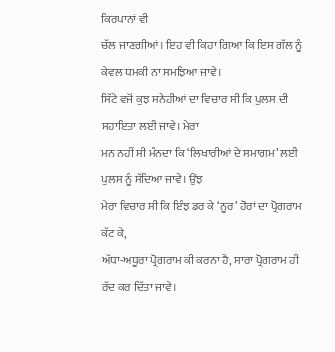ਕਿਰਪਾਨਾਂ ਵੀ
ਚੱਲ ਜਾਣਗੀਆਂ। ਇਹ ਵੀ ਕਿਹਾ ਗਿਆ ਕਿ ਇਸ ਗੱਲ ਨੂੰ ਕੇਵਲ ਧਮਕੀ ਨਾ ਸਮਝਿਆ ਜਾਵੇ।
ਸਿੱਟੇ ਵਜੋਂ ਕੁਝ ਸਨੇਹੀਆਂ ਦਾ ਵਿਚਾਰ ਸੀ ਕਿ ਪੁਲਸ ਦੀ ਸਹਾਇਤਾ ਲਈ ਜਾਵੇ। ਮੇਰਾ
ਮਨ ਨਹੀਂ ਸੀ ਮੰਨਦਾ ਕਿ ‘ਲਿਖਾਰੀਆਂ ਦੇ ਸਮਾਗਮ’ ਲਈ ਪੁਲਸ ਨੂੰ ਸੱਦਿਆ ਜਾਵੇ। ਉਂਝ
ਮੇਰਾ ਵਿਚਾਰ ਸੀ ਕਿ ਇੰਝ ਡਰ ਕੇ ‘ਨੂਰ’ ਹੋਰਾਂ ਦਾ ਪ੍ਰੋਗਰਾਮ ਕੱਟ ਕੇ,
ਅੱਧਾ-ਅਧੂਰਾ ਪ੍ਰੋਗਰਾਮ ਕੀ ਕਰਨਾ ਹੈ, ਸਾਰਾ ਪ੍ਰੋਗਰਾਮ ਹੀ ਰੱਦ ਕਰ ਦਿੱਤਾ ਜਾਵੇ।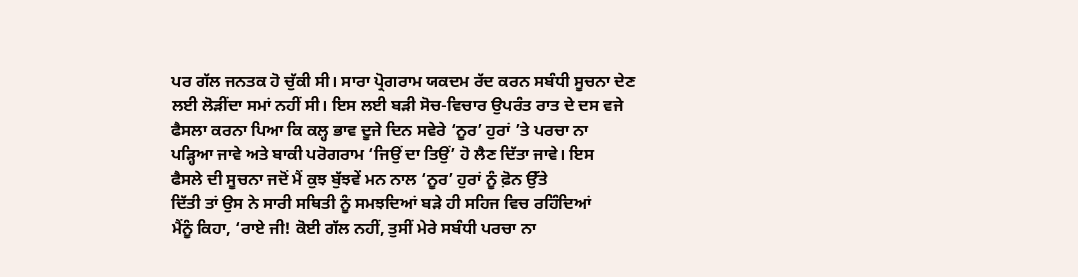ਪਰ ਗੱਲ ਜਨਤਕ ਹੋ ਚੁੱਕੀ ਸੀ। ਸਾਰਾ ਪ੍ਰੋਗਰਾਮ ਯਕਦਮ ਰੱਦ ਕਰਨ ਸਬੰਧੀ ਸੂਚਨਾ ਦੇਣ
ਲਈ ਲੋੜੀਂਦਾ ਸਮਾਂ ਨਹੀਂ ਸੀ। ਇਸ ਲਈ ਬੜੀ ਸੋਚ-ਵਿਚਾਰ ਉਪਰੰਤ ਰਾਤ ਦੇ ਦਸ ਵਜੇ
ਫੈਸਲਾ ਕਰਨਾ ਪਿਆ ਕਿ ਕਲ੍ਹ ਭਾਵ ਦੂਜੇ ਦਿਨ ਸਵੇਰੇ ‘ਨੂਰ’ ਹੁਰਾਂ ’ਤੇ ਪਰਚਾ ਨਾ
ਪੜ੍ਹਿਆ ਜਾਵੇ ਅਤੇ ਬਾਕੀ ਪਰੋਗਰਾਮ ‘ਜਿਉਂ ਦਾ ਤਿਉਂ’ ਹੋ ਲੈਣ ਦਿੱਤਾ ਜਾਵੇ। ਇਸ
ਫੈਸਲੇ ਦੀ ਸੂਚਨਾ ਜਦੋਂ ਮੈਂ ਕੁਝ ਬੁੱਝਵੇਂ ਮਨ ਨਾਲ ‘ਨੂਰ’ ਹੁਰਾਂ ਨੂੰ ਫ਼ੋਨ ਉੱਤੇ
ਦਿੱਤੀ ਤਾਂ ਉਸ ਨੇ ਸਾਰੀ ਸਥਿਤੀ ਨੂੰ ਸਮਝਦਿਆਂ ਬੜੇ ਹੀ ਸਹਿਜ ਵਿਚ ਰਹਿੰਦਿਆਂ
ਮੈਂਨੂੰ ਕਿਹਾ, ‘ਰਾਏ ਜੀ! ਕੋਈ ਗੱਲ ਨਹੀਂ, ਤੁਸੀਂ ਮੇਰੇ ਸਬੰਧੀ ਪਰਚਾ ਨਾ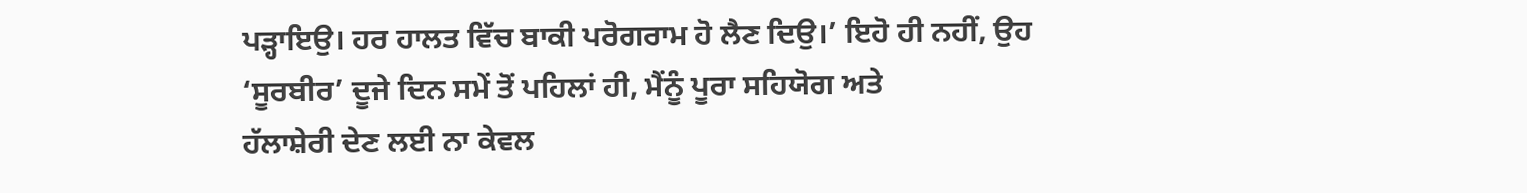ਪੜ੍ਹਾਇਉ। ਹਰ ਹਾਲਤ ਵਿੱਚ ਬਾਕੀ ਪਰੋਗਰਾਮ ਹੋ ਲੈਣ ਦਿਉ।’ ਇਹੋ ਹੀ ਨਹੀਂ, ਉਹ
‘ਸੂਰਬੀਰ’ ਦੂਜੇ ਦਿਨ ਸਮੇਂ ਤੋਂ ਪਹਿਲਾਂ ਹੀ, ਮੈਂਨੂੰ ਪੂਰਾ ਸਹਿਯੋਗ ਅਤੇ
ਹੱਲਾਸ਼ੇਰੀ ਦੇਣ ਲਈ ਨਾ ਕੇਵਲ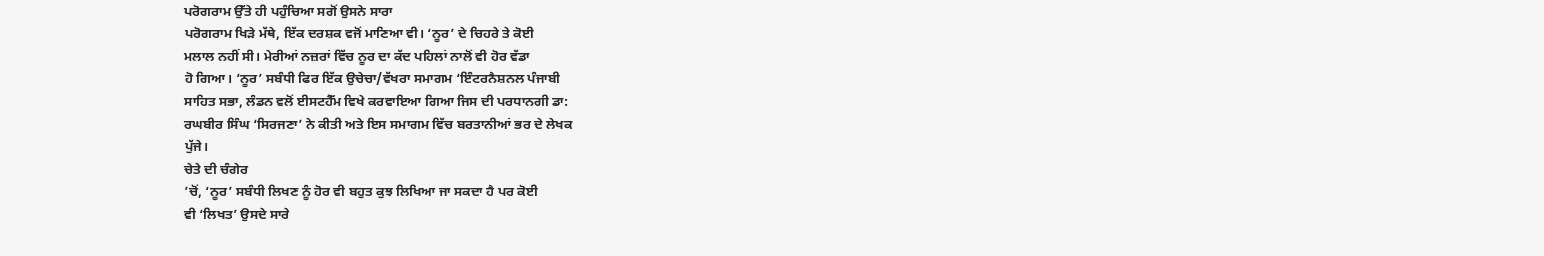ਪਰੋਗਰਾਮ ਉੱਤੇ ਹੀ ਪਹੁੰਚਿਆ ਸਗੋਂ ਉਸਨੇ ਸਾਰਾ
ਪਰੋਗਰਾਮ ਖਿੜੇ ਮੱਥੇ, ਇੱਕ ਦਰਸ਼ਕ ਵਜੋਂ ਮਾਣਿਆ ਵੀ। ‘ਨੂਰ’ ਦੇ ਚਿਹਰੇ ਤੇ ਕੋਈ
ਮਲਾਲ ਨਹੀਂ ਸੀ। ਮੇਰੀਆਂ ਨਜ਼ਰਾਂ ਵਿੱਚ ਨੂਰ ਦਾ ਕੱਦ ਪਹਿਲਾਂ ਨਾਲੋਂ ਵੀ ਹੋਰ ਵੱਡਾ
ਹੋ ਗਿਆ। ‘ਨੂਰ’ ਸਬੰਧੀ ਫਿਰ ਇੱਕ ਉਚੇਚਾ/ਵੱਖਰਾ ਸਮਾਗਮ ‘ਇੰਟਰਨੈਸ਼ਨਲ ਪੰਜਾਬੀ
ਸਾਹਿਤ ਸਭਾ, ਲੰਡਨ ਵਲੋਂ ਈਸਟਹੈੱਮ ਵਿਖੇ ਕਰਵਾਇਆ ਗਿਆ ਜਿਸ ਦੀ ਪਰਧਾਨਗੀ ਡਾ:
ਰਘਬੀਰ ਸਿੰਘ ‘ਸਿਰਜਣਾ’ ਨੇ ਕੀਤੀ ਅਤੇ ਇਸ ਸਮਾਗਮ ਵਿੱਚ ਬਰਤਾਨੀਆਂ ਭਰ ਦੇ ਲੇਖਕ
ਪੁੱਜੇ।
ਚੇਤੇ ਦੀ ਚੰਗੇਰ
’ਚੋਂ, ‘ਨੂਰ’ ਸਬੰਧੀ ਲਿਖਣ ਨੂੰ ਹੋਰ ਵੀ ਬਹੁਤ ਕੁਝ ਲਿਖਿਆ ਜਾ ਸਕਦਾ ਹੈ ਪਰ ਕੋਈ
ਵੀ ‘ਲਿਖਤ’ ਉਸਦੇ ਸਾਰੇ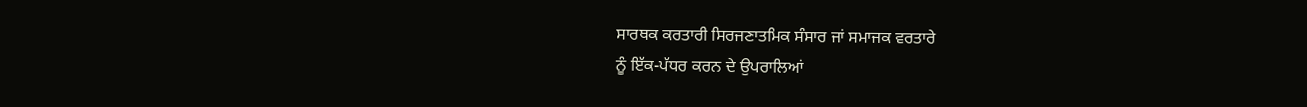ਸਾਰਥਕ ਕਰਤਾਰੀ ਸਿਰਜਣਾਤਮਿਕ ਸੰਸਾਰ ਜਾਂ ਸਮਾਜਕ ਵਰਤਾਰੇ
ਨੂੰ ਇੱਕ-ਪੱਧਰ ਕਰਨ ਦੇ ਉਪਰਾਲਿਆਂ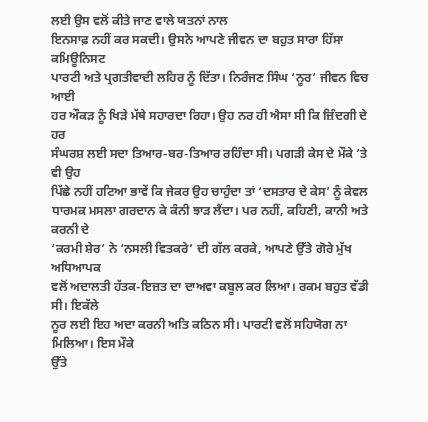ਲਈ ਉਸ ਵਲੋਂ ਕੀਤੇ ਜਾਣ ਵਾਲੇ ਯਤਨਾਂ ਨਾਲ
ਇਨਸਾਫ਼ ਨਹੀਂ ਕਰ ਸਕਦੀ। ਉਸਨੇ ਆਪਣੇ ਜੀਵਨ ਦਾ ਬਹੁਤ ਸਾਰਾ ਹਿੱਸਾ ਕਮਿਊਨਿਸਟ
ਪਾਰਟੀ ਅਤੇ ਪ੍ਰਗਤੀਵਾਦੀ ਲਹਿਰ ਨੂੰ ਦਿੱਤਾ। ਨਿਰੰਜਣ ਸਿੰਘ ‘ਨੂਰ’ ਜੀਵਨ ਵਿਚ ਆਈ
ਹਰ ਔਕੜ ਨੂੰ ਖਿੜੇ ਮੱਥੇ ਸਹਾਰਦਾ ਰਿਹਾ। ਉਹ ਨਰ ਹੀ ਐਸਾ ਸੀ ਕਿ ਜ਼ਿੰਦਗੀ ਦੇ ਹਰ
ਸੰਘਰਸ਼ ਲਈ ਸਦਾ ਤਿਆਰ-ਬਰ-ਤਿਆਰ ਰਹਿੰਦਾ ਸੀ। ਪਗੜੀ ਕੇਸ ਦੇ ਮੌਕੇ ’ਤੇ ਵੀ ਉਹ
ਪਿੱਛੇ ਨਹੀਂ ਹਟਿਆ ਭਾਵੇਂ ਕਿ ਜੇਕਰ ਉਹ ਚਾਹੁੰਦਾ ਤਾਂ ‘ਦਸਤਾਰ ਦੇ ਕੇਸ’ ਨੂੰ ਕੇਵਲ
ਧਾਰਮਕ ਮਸਲਾ ਗਰਦਾਨ ਕੇ ਕੰਨੀ ਝਾੜ ਲੈਂਦਾ। ਪਰ ਨਹੀਂ, ਕਹਿਣੀ, ਕਾਨੀ ਅਤੇ ਕਰਨੀ ਦੇ
‘ਕਰਮੀ ਸ਼ੇਰ’ ਨੇ ‘ਨਸਲੀ ਵਿਤਕਰੇ’ ਦੀ ਗੱਲ ਕਰਕੇ, ਆਪਣੇ ਉੱਤੇ ਗੋਰੇ ਮੁੱਖ ਅਧਿਆਪਕ
ਵਲੋਂ ਅਦਾਲਤੀ ਹੱਤਕ-ਇਜ਼ਤ ਦਾ ਦਾਅਵਾ ਕਬੂਲ ਕਰ ਲਿਆ। ਰਕਮ ਬਹੁਤ ਵੱਡੀ ਸੀ। ਇਕੱਲੇ
ਨੂਰ ਲਈ ਇਹ ਅਦਾ ਕਰਨੀ ਅਤਿ ਕਠਿਨ ਸੀ। ਪਾਰਟੀ ਵਲੋਂ ਸਹਿਯੋਗ ਨਾ ਮਿਲਿਆ। ਇਸ ਮੌਕੇ
ਉੱਤੇ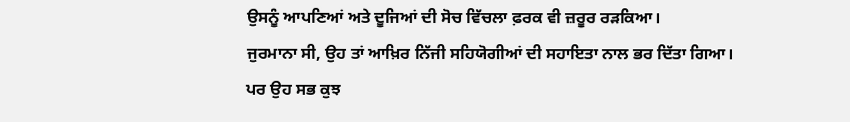ਉਸਨੂੰ ਆਪਣਿਆਂ ਅਤੇ ਦੂਜਿਆਂ ਦੀ ਸੋਚ ਵਿੱਚਲਾ ਫ਼ਰਕ ਵੀ ਜ਼ਰੂਰ ਰੜਕਿਆ।
ਜੁਰਮਾਨਾ ਸੀ, ਉਹ ਤਾਂ ਆਖ਼ਿਰ ਨਿੱਜੀ ਸਹਿਯੋਗੀਆਂ ਦੀ ਸਹਾਇਤਾ ਨਾਲ ਭਰ ਦਿੱਤਾ ਗਿਆ।
ਪਰ ਉਹ ਸਭ ਕੁਝ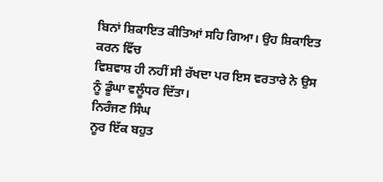ਬਿਨਾਂ ਸ਼ਿਕਾਇਤ ਕੀਤਿਆਂ ਸਹਿ ਗਿਆ। ਉਹ ਸ਼ਿਕਾਇਤ ਕਰਨ ਵਿੱਚ
ਵਿਸ਼ਵਾਸ਼ ਹੀ ਨਹੀਂ ਸੀ ਰੱਖਦਾ ਪਰ ਇਸ ਵਰਤਾਰੇ ਨੇ ਉਸ ਨੂੰ ਡੂੰਘਾ ਵਲੂੰਧਰ ਦਿੱਤਾ।
ਨਿਰੰਜਣ ਸਿੰਘ
ਨੂਰ ਇੱਕ ਬਹੁਤ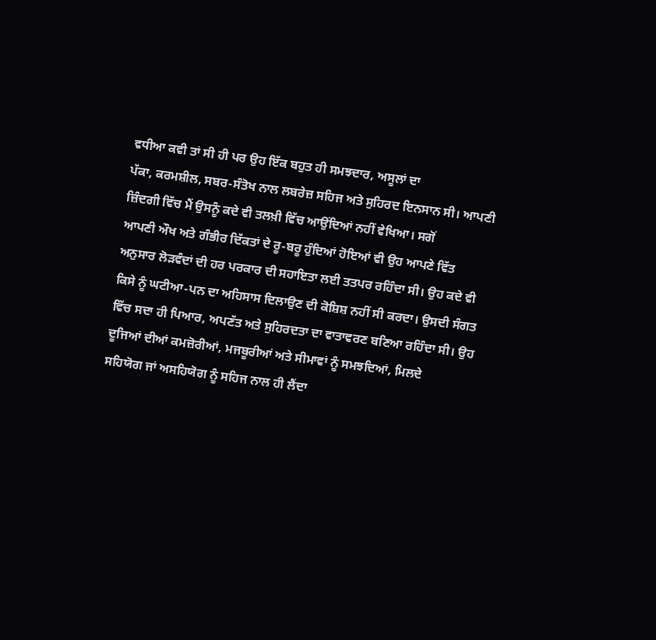ਵਧੀਆ ਕਵੀ ਤਾਂ ਸੀ ਹੀ ਪਰ ਉਹ ਇੱਕ ਬਹੁਤ ਹੀ ਸਮਝਦਾਰ, ਅਸੂਲਾਂ ਦਾ
ਪੱਕਾ, ਕਰਮਸ਼ੀਲ, ਸਬਰ-ਸੰਤੋਖ ਨਾਲ ਲਬਰੇਜ਼ ਸਹਿਜ ਅਤੇ ਸੁਹਿਰਦ ਇਨਸਾਨ ਸੀ। ਆਪਣੀ
ਜ਼ਿੰਦਗੀ ਵਿੱਚ ਮੈਂ ਉਸਨੂੰ ਕਦੇ ਵੀ ਤਲਖ਼ੀ ਵਿੱਚ ਆਉਂਦਿਆਂ ਨਹੀਂ ਵੇਖਿਆ। ਸਗੋਂ
ਆਪਣੀ ਔਖ ਅਤੇ ਗੰਭੀਰ ਦਿੱਕਤਾਂ ਦੇ ਰੂ-ਬਰੂ ਹੁੰਦਿਆਂ ਹੋਇਆਂ ਵੀ ਉਹ ਆਪਣੇ ਵਿੱਤ
ਅਨੁਸਾਰ ਲੋੜਵੰਦਾਂ ਦੀ ਹਰ ਪਰਕਾਰ ਦੀ ਸਹਾਇਤਾ ਲਈ ਤਤਪਰ ਰਹਿੰਦਾ ਸੀ। ਉਹ ਕਦੇ ਵੀ
ਕਿਸੇ ਨੂੰ ਘਟੀਆ-ਪਨ ਦਾ ਅਹਿਸਾਸ ਦਿਲਾਉਣ ਦੀ ਕੋਸ਼ਿਸ਼ ਨਹੀਂ ਸੀ ਕਰਦਾ। ਉਸਦੀ ਸੰਗਤ
ਵਿੱਚ ਸਦਾ ਹੀ ਪਿਆਰ, ਅਪਣੱਤ ਅਤੇ ਸੁਹਿਰਦਤਾ ਦਾ ਵਾਤਾਵਰਣ ਬਣਿਆ ਰਹਿੰਦਾ ਸੀ। ਉਹ
ਦੂਜਿਆਂ ਦੀਆਂ ਕਮਜ਼ੋਰੀਆਂ, ਮਜਬੂਰੀਆਂ ਅਤੇ ਸੀਮਾਵਾਂ ਨੂੰ ਸਮਝਦਿਆਂ, ਮਿਲਦੇ
ਸਹਿਯੋਗ ਜਾਂ ਅਸਹਿਯੋਗ ਨੂੰ ਸਹਿਜ ਨਾਲ ਹੀ ਲੈਂਦਾ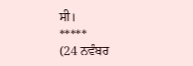ਸੀ।
*****
(24 ਨਵੰਬਰ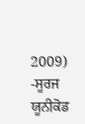2009) -ਸੂਰਜ ਯੂਨੀਕੋਡ